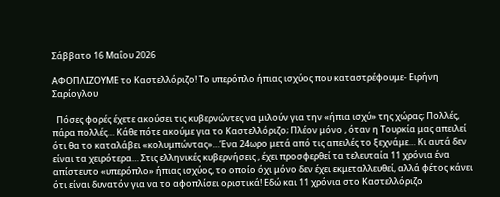Σάββατο 16 Μαΐου 2026

ΑΦΟΠΛΙΖΟΥΜΕ το Καστελλόριζο! Το υπερόπλο ήπιας ισχύος που καταστρέφουμε- Ειρήνη Σαρίογλου

  Πόσες φορές έχετε ακούσει τις κυβερνώντες να μιλούν για την «ήπια ισχύ» της χώρας; Πολλές, πάρα πολλές… Κάθε πότε ακούμε για το Καστελλόριζο; Πλέον μόνο , όταν η Τουρκία μας απειλεί ότι θα το καταλάβει «κολυμπώντας»…Ένα 24ωρο μετά από τις απειλές το ξεχνάμε… Κι αυτά δεν είναι τα χειρότερα… Στις ελληνικές κυβερνήσεις , έχει προσφερθεί τα τελευταία 11 χρόνια ένα απίστευτο «υπερόπλο» ήπιας ισχύος, το οποίο όχι μόνο δεν έχει εκμεταλλευθεί, αλλά φέτος κάνει ότι είναι δυνατόν για να το αφοπλίσει οριστικά! Εδώ και 11 χρόνια στο Καστελλόριζο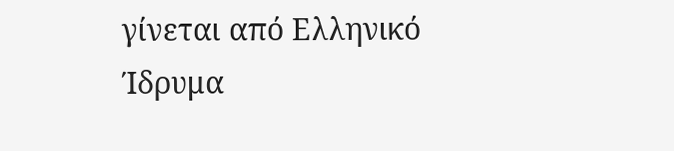γίνεται από Ελληνικό Ίδρυμα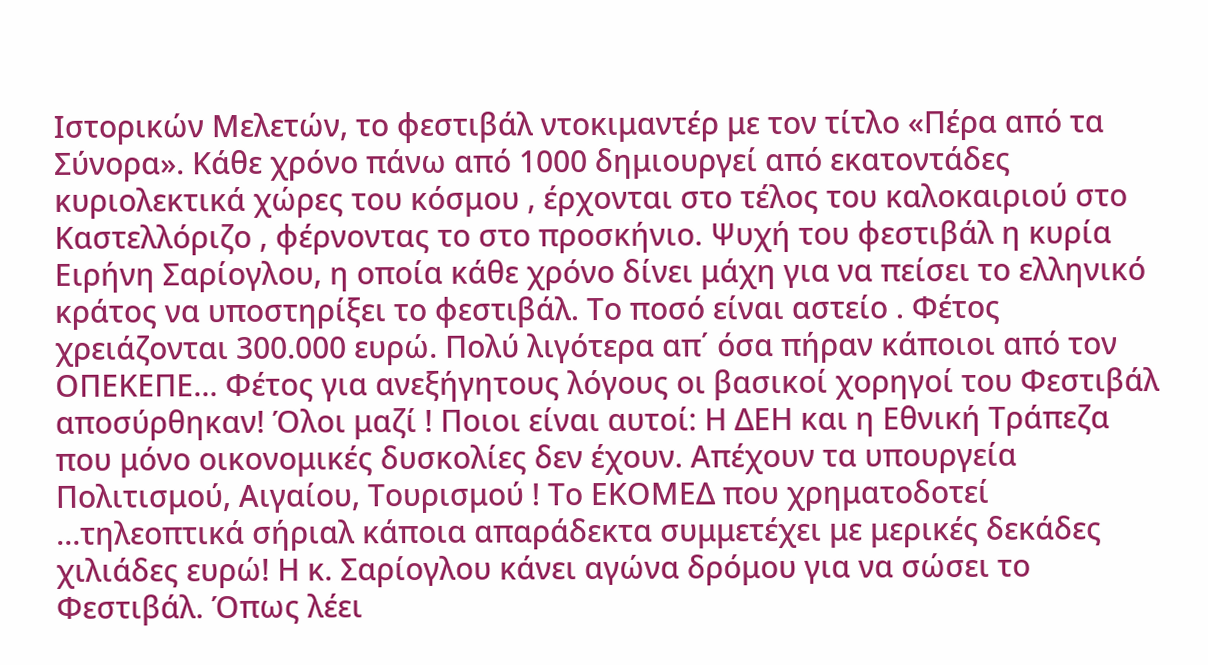Ιστορικών Μελετών, το φεστιβάλ ντοκιμαντέρ με τον τίτλο «Πέρα από τα Σύνορα». Κάθε χρόνο πάνω από 1000 δημιουργεί από εκατοντάδες κυριολεκτικά χώρες του κόσμου , έρχονται στο τέλος του καλοκαιριού στο Καστελλόριζο , φέρνοντας το στο προσκήνιο. Ψυχή του φεστιβάλ η κυρία Ειρήνη Σαρίογλου, η οποία κάθε χρόνο δίνει μάχη για να πείσει το ελληνικό κράτος να υποστηρίξει το φεστιβάλ. Το ποσό είναι αστείο . Φέτος χρειάζονται 300.000 ευρώ. Πολύ λιγότερα απ΄ όσα πήραν κάποιοι από τον ΟΠΕΚΕΠΕ… Φέτος για ανεξήγητους λόγους οι βασικοί χορηγοί του Φεστιβάλ αποσύρθηκαν! Όλοι μαζί ! Ποιοι είναι αυτοί: Η ΔΕΗ και η Εθνική Τράπεζα που μόνο οικονομικές δυσκολίες δεν έχουν. Απέχουν τα υπουργεία Πολιτισμού, Αιγαίου, Τουρισμού ! Το ΕΚΟΜΕΔ που χρηματοδοτεί …τηλεοπτικά σήριαλ κάποια απαράδεκτα συμμετέχει με μερικές δεκάδες χιλιάδες ευρώ! Η κ. Σαρίογλου κάνει αγώνα δρόμου για να σώσει το Φεστιβάλ. Όπως λέει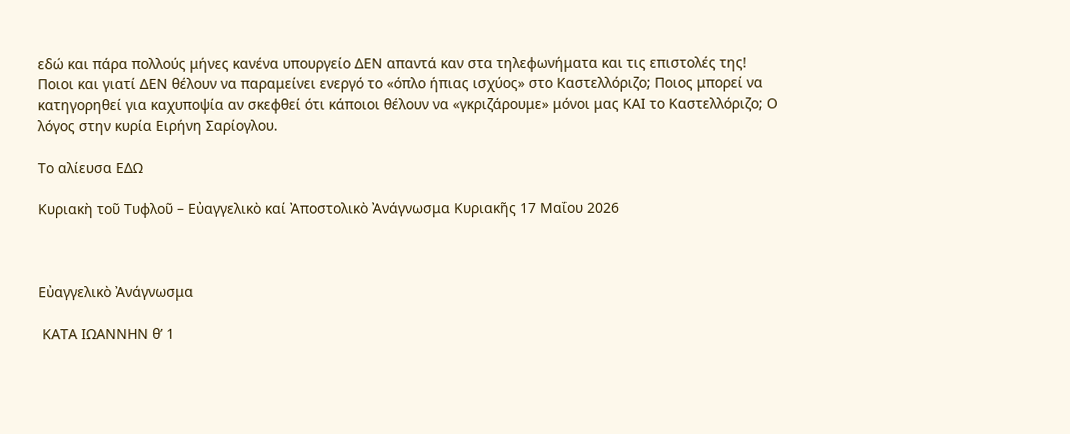εδώ και πάρα πολλούς μήνες κανένα υπουργείο ΔΕΝ απαντά καν στα τηλεφωνήματα και τις επιστολές της! Ποιοι και γιατί ΔΕΝ θέλουν να παραμείνει ενεργό το «όπλο ήπιας ισχύος» στο Καστελλόριζο; Ποιος μπορεί να κατηγορηθεί για καχυποψία αν σκεφθεί ότι κάποιοι θέλουν να «γκριζάρουμε» μόνοι μας ΚΑΙ το Καστελλόριζο; Ο λόγος στην κυρία Ειρήνη Σαρίογλου.

Το αλίευσα ΕΔΩ

Κυριακὴ τoῦ Τυφλοῦ – Εὐαγγελικὸ καί Ἀποστολικὸ Ἀνάγνωσμα Κυριακῆς 17 Μαΐου 2026



Εὐαγγελικὸ Ἀνάγνωσμα

 ΚΑΤΑ ΙΩΑΝΝΗΝ θ’ 1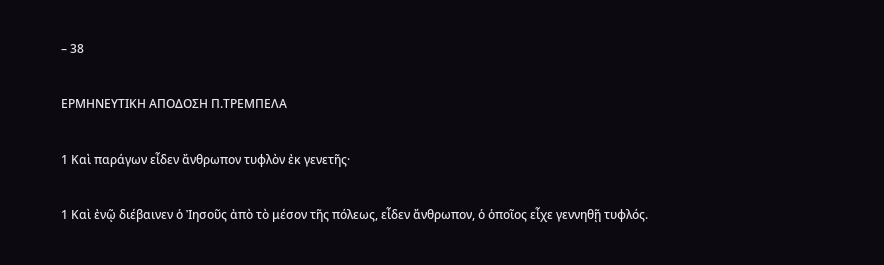– 38

ΕΡΜΗΝΕΥΤΙΚΗ ΑΠΟΔΟΣΗ Π.ΤΡΕΜΠΕΛΑ

1 Καὶ παράγων εἶδεν ἄνθρωπον τυφλὸν ἐκ γενετῆς·

1 Καὶ ἐνῷ διέβαινεν ὁ Ἰησοῦς ἀπὸ τὸ μέσον τῆς πόλεως, εἶδεν ἄνθρωπον, ὁ ὁποῖος εἶχε γεννηθῇ τυφλός.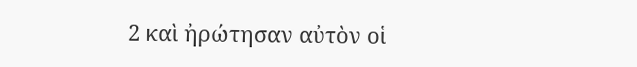2 καὶ ἠρώτησαν αὐτὸν οἱ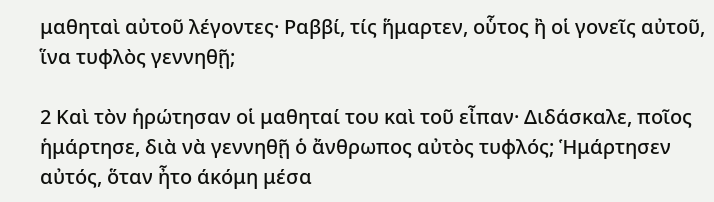μαθηταὶ αὐτοῦ λέγοντες· Ραββί, τίς ἥμαρτεν, οὗτος ἢ οἱ γονεῖς αὐτοῦ, ἵνα τυφλὸς γεννηθῇ;

2 Καὶ τὸν ἡρώτησαν οἱ μαθηταί του καὶ τοῦ εἶπαν· Διδάσκαλε, ποῖος ἡμάρτησε, διὰ νὰ γεννηθῇ ὁ ἄνθρωπος αὐτὸς τυφλός; Ἡμάρτησεν αὐτός, ὅταν ἦτο άκόμη μέσα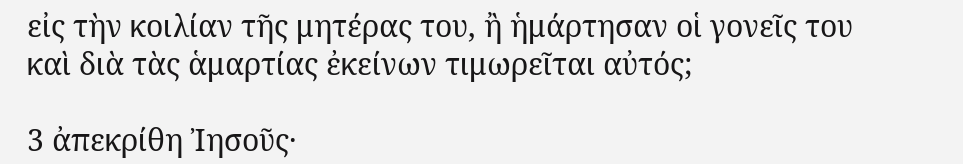εἰς τὴν κοιλίαν τῆς μητέρας του, ἢ ἡμάρτησαν οἱ γονεῖς του καὶ διὰ τὰς ἁμαρτίας ἐκείνων τιμωρεῖται αὐτός;

3 ἀπεκρίθη Ἰησοῦς·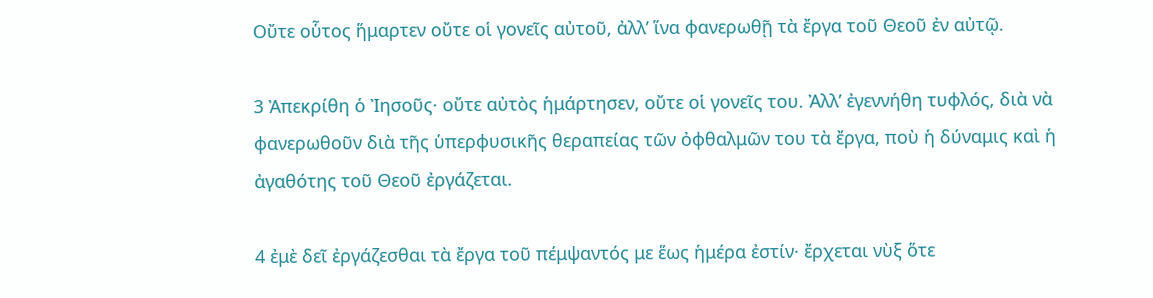Οὔτε οὗτος ἥμαρτεν οὔτε οἱ γονεῖς αὐτοῦ, ἀλλ’ ἵνα φανερωθῇ τὰ ἔργα τοῦ Θεοῦ ἐν αὐτῷ.

3 Ἀπεκρίθη ὁ Ἰησοῦς· οὔτε αὐτὸς ἡμάρτησεν, οὔτε οἱ γονεῖς του. Ἀλλ’ ἐγεννήθη τυφλός, διὰ νὰ φανερωθοῦν διὰ τῆς ὑπερφυσικῆς θεραπείας τῶν ὀφθαλμῶν του τὰ ἔργα, ποὺ ἡ δύναμις καὶ ἡ ἀγαθότης τοῦ Θεοῦ ἐργάζεται.

4 ἐμὲ δεῖ ἐργάζεσθαι τὰ ἔργα τοῦ πέμψαντός με ἕως ἡμέρα ἐστίν· ἔρχεται νὺξ ὅτε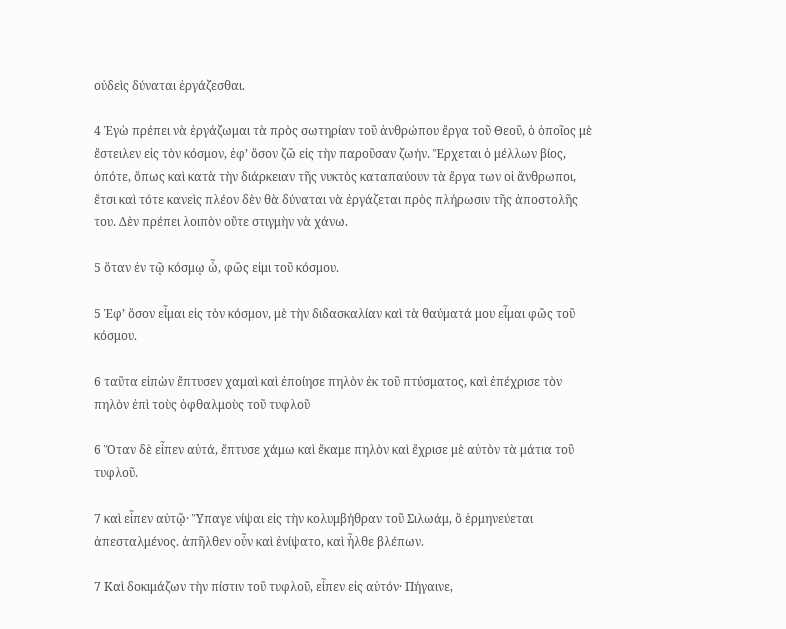οὐδεὶς δύναται ἐργάζεσθαι.

4 Ἐγὼ πρέπει νὰ ἐργάζωμαι τὰ πρὸς σωτηρίαν τοῦ ἀνθρώπου ἔργα τοῦ Θεοῦ, ὁ ὁποῖος μὲ ἔστειλεν εἰς τὸν κόσμον, ἐφ’ ὅσον ζῶ εἰς τὴν παροῦσαν ζωήν. Ἔρχεται ὁ μέλλων βίος, ὁπότε, ὅπως καὶ κατὰ τὴν διάρκειαν τῆς νυκτὸς καταπαύουν τὰ ἔργα των οἱ ἄνθρωποι, ἔτσι καὶ τότε κανεὶς πλέον δὲν θὰ δύναται νὰ ἐργάζεται πρὸς πλήρωσιν τῆς ἀποστολῆς του. Δὲν πρέπει λοιπὸν οὔτε στιγμὴν νὰ χάνω.

5 ὅταν ἐν τῷ κόσμῳ ὦ, φῶς εἰμι τοῦ κόσμου.

5 Ἐφ’ ὅσον εἶμαι εἰς τὸν κόσμον, μὲ τὴν διδασκαλίαν καὶ τὰ θαύματά μου εἶμαι φῶς τοῦ κόσμου.

6 ταῦτα εἰπὼν ἔπτυσεν χαμαὶ καὶ ἐποίησε πηλὸν ἐκ τοῦ πτύσματος, καὶ ἐπέχρισε τὸν πηλὸν ἐπὶ τοὺς ὀφθαλμοὺς τοῦ τυφλοῦ

6 Ὅταν δὲ εἶπεν αὐτά, ἔπτυσε χάμω καὶ ἔκαμε πηλὸν καὶ ἔχρισε μὲ αὐτὸν τὰ μάτια τοῦ τυφλοῦ.

7 καὶ εἶπεν αὐτῷ· Ὕπαγε νίψαι εἰς τὴν κολυμβήθραν τοῦ Σιλωάμ, ὃ ἑρμηνεύεται ἀπεσταλμένος. ἀπῆλθεν οὖν καὶ ἐνίψατο, καὶ ἦλθε βλέπων.

7 Καὶ δοκιμάζων τὴν πίστιν τοῦ τυφλοῦ, εἶπεν εἰς αὐτόν· Πήγαινε,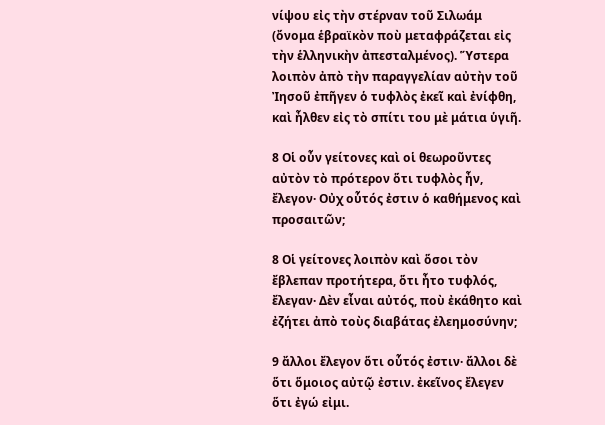νίψου εἰς τὴν στέρναν τοῦ Σιλωάμ (ὄνομα ἑβραϊκὸν ποὺ μεταφράζεται εἰς τὴν ἑλληνικὴν ἀπεσταλμένος). Ὕστερα λοιπὸν ἀπὸ τὴν παραγγελίαν αὐτὴν τοῦ Ἰησοῦ ἐπῆγεν ὁ τυφλὸς ἐκεῖ καὶ ἐνίφθη, καὶ ἦλθεν εἰς τὸ σπίτι του μὲ μάτια ὑγιῆ.

8 Οἱ οὖν γείτονες καὶ οἱ θεωροῦντες αὐτὸν τὸ πρότερον ὅτι τυφλὸς ἦν, ἔλεγον· Οὐχ οὗτός ἐστιν ὁ καθήμενος καὶ προσαιτῶν;

8 Οἱ γείτονες λοιπὸν καὶ ὅσοι τὸν ἔβλεπαν προτήτερα, ὅτι ἦτο τυφλός, ἔλεγαν· Δὲν εἶναι αὐτός, ποὺ ἐκάθητο καὶ ἐζήτει ἀπὸ τοὺς διαβάτας ἐλεημοσύνην;

9 ἄλλοι ἔλεγον ὅτι οὗτός ἐστιν· ἄλλοι δὲ ὅτι ὅμοιος αὐτῷ ἐστιν. ἐκεῖνος ἔλεγεν ὅτι ἐγώ εἰμι.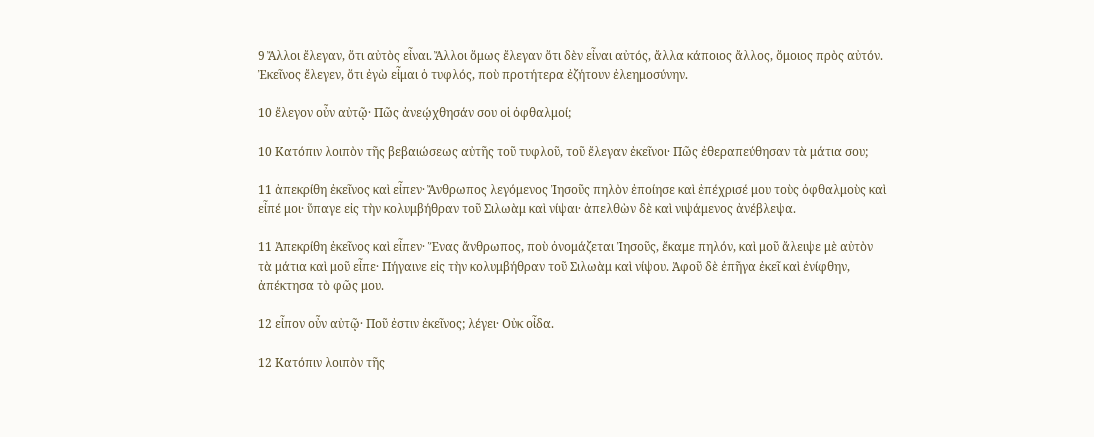9 Ἄλλοι ἔλεγαν, ὅτι αὐτὸς εἶναι. Ἄλλοι ὅμως ἔλεγαν ὅτι δὲν εἶναι αὐτός, ἄλλα κάποιος ἄλλος, ὅμοιος πρὸς αὐτόν. Ἐκεῖνος ἔλεγεν, ὅτι ἐγὼ εἶμαι ὁ τυφλός, ποὺ προτήτερα ἐζήτουν ἐλεημοσύνην.

10 ἔλεγον οὖν αὐτῷ· Πῶς ἀνεῴχθησάν σου οἱ ὀφθαλμοί;

10 Κατόπιν λοιπὸν τῆς βεβαιώσεως αὐτῆς τοῦ τυφλοῦ, τοῦ ἔλεγαν ἐκεῖνοι· Πῶς ἐθεραπεύθησαν τὰ μάτια σου;

11 ἀπεκρίθη ἐκεῖνος καὶ εἶπεν· Ἄνθρωπος λεγόμενος Ἰησοῦς πηλὸν ἐποίησε καὶ ἐπέχρισέ μου τοὺς ὀφθαλμοὺς καὶ εἶπέ μοι· ὕπαγε εἰς τὴν κολυμβήθραν τοῦ Σιλωὰμ καὶ νίψαι· ἀπελθὼν δὲ καὶ νιψάμενος ἀνέβλεψα.

11 Ἀπεκρίθη ἐκεῖνος καὶ εἶπεν· Ἕνας ἄνθρωπος, ποὺ ὀνομάζεται Ἰησοῦς, ἔκαμε πηλόν, καὶ μοῦ ἄλειψε μὲ αὐτὸν τὰ μάτια καὶ μοῦ εἶπε· Πήγαινε εἰς τὴν κολυμβήθραν τοῦ Σιλωὰμ καὶ νίψου. Ἀφοῦ δὲ ἐπῆγα ἐκεῖ καὶ ἐνίφθην, ἀπέκτησα τὸ φῶς μου.

12 εἶπον οὖν αὐτῷ· Ποῦ ἐστιν ἐκεῖνος; λέγει· Οὐκ οἶδα.

12 Κατόπιν λοιπὸν τῆς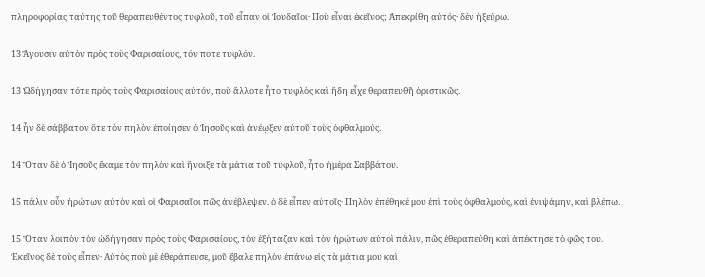πληροφορίας ταύτης τοῦ θεραπευθέντος τυφλοῦ, τοῦ εἶπαν οἱ Ἰουδαῖοι· Ποὺ εἶναι ἐκεῖνος; Ἀπεκρίθη αὐτός· δὲν ἠξεύρω.

13 Ἄγουσιν αὐτὸν πρὸς τοὺς Φαρισαίους, τόν ποτε τυφλόν.

13 Ὠδήγησαν τότε πρὸς τοὺς Φαρισαίους αὐτόν, ποὺ ἄλλοτε ἦτο τυφλὸς καὶ ἤδη εἶχε θεραπευθῆ ὁριστικῶς.

14 ἦν δὲ σάββατον ὅτε τὸν πηλὸν ἐποίησεν ὁ Ἰησοῦς καὶ ἀνέῳξεν αὐτοῦ τοὺς ὀφθαλμούς.

14 Ὅταν δὲ ὁ Ἰησοῦς ἔκαμε τὸν πηλὸν καὶ ἤνοιξε τὰ μάτια τοῦ τυφλοῦ, ἦτο ἡμέρα Σαββάτου.

15 πάλιν οὖν ἠρώτων αὐτὸν καὶ οἱ Φαρισαῖοι πῶς ἀνέβλεψεν. ὁ δὲ εἶπεν αὐτοῖς· Πηλὸν ἐπέθηκέ μου ἐπὶ τοὺς ὀφθαλμούς, καὶ ἐνιψάμην, καὶ βλέπω.

15 Ὅταν λοιπὸν τὸν ὠδήγησαν πρὸς τοὺς Φαρισαίους, τὸν ἐξήταζαν καὶ τὸν ἡρώτων αὐτοὶ πάλιν, πῶς ἐθεραπεύθη καὶ ἀπέκτησε τὸ φῶς του. Ἐκεῖνος δὲ τοὺς εἶπεν· Αὐτὸς ποὺ μὲ ἐθεράπευσε, μοῦ ἔβαλε πηλὸν ἐπάνω εἰς τὰ μάτια μου καὶ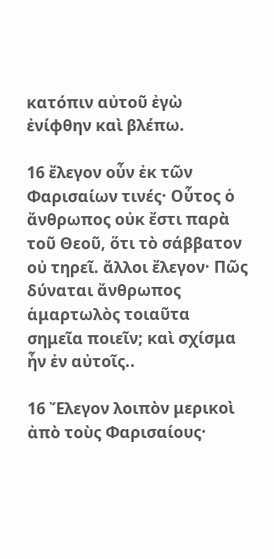κατόπιν αὐτοῦ ἐγὼ ἐνίφθην καὶ βλέπω.

16 ἔλεγον οὖν ἐκ τῶν Φαρισαίων τινές· Οὗτος ὁ ἄνθρωπος οὐκ ἔστι παρὰ τοῦ Θεοῦ, ὅτι τὸ σάββατον οὐ τηρεῖ. ἄλλοι ἔλεγον· Πῶς δύναται ἄνθρωπος ἁμαρτωλὸς τοιαῦτα σημεῖα ποιεῖν; καὶ σχίσμα ἦν ἐν αὐτοῖς..

16 Ἔλεγον λοιπὸν μερικοὶ ἀπὸ τοὺς Φαρισαίους·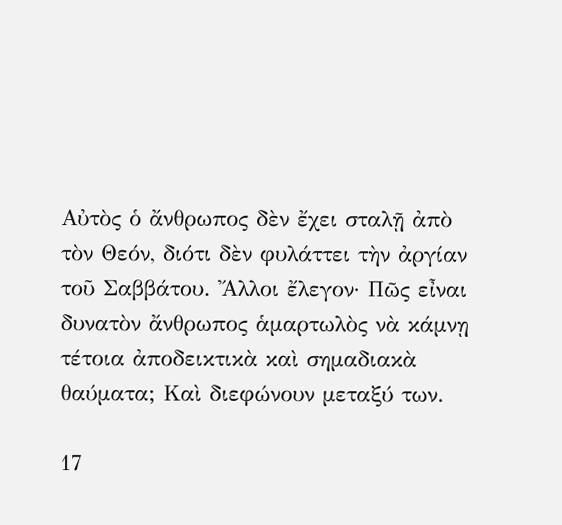Αὐτὸς ὁ ἄνθρωπος δὲν ἔχει σταλῇ ἀπὸ τὸν Θεόν, διότι δὲν φυλάττει τὴν ἀργίαν τοῦ Σαββάτου. Ἄλλοι ἔλεγον· Πῶς εἶναι δυνατὸν ἄνθρωπος ἁμαρτωλὸς νὰ κάμνῃ τέτοια ἀποδεικτικὰ καὶ σημαδιακὰ θαύματα; Καὶ διεφώνουν μεταξύ των.

17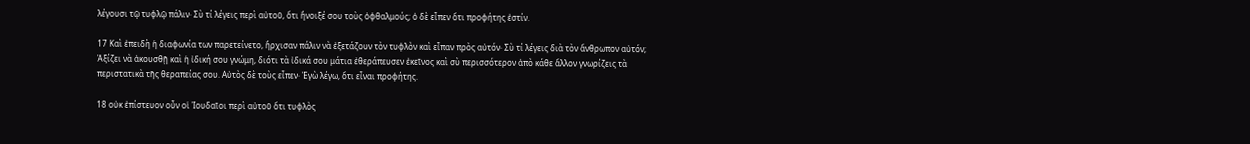λέγουσι τῷ τυφλῷ πάλιν· Σὺ τί λέγεις περὶ αὐτοῦ, ὅτι ἤνοιξέ σου τοὺς ὀφθαλμούς; ὁ δὲ εἶπεν ὅτι προφήτης ἐστίν.

17 Καὶ ἐπειδὴ ἡ διαφωνία των παρετείνετο, ἤρχισαν πάλιν νὰ ἐξετάζουν τὸν τυφλὸν καὶ εἶπαν πρὸς αὐτόν· Σὺ τί λέγεις διὰ τὸν ἄνθρωπον αὐτόν; Ἀξίζει νὰ ἀκουσθῇ καὶ ἡ ἰδική σου γνώμη, διότι τὰ ἰδικά σου μάτια ἐθεράπευσεν ἐκεῖνος καὶ σὺ περισσότερον ἀπὸ κάθε ἄλλον γνωρίζεις τὰ περιστατικὰ τῆς θεραπείας σου. Αὐτὸς δὲ τοὺς εἶπεν· Ἐγὼ λέγω, ὅτι εἶναι προφήτης.

18 οὐκ ἐπίστευον οὖν οἱ Ἰουδαῖοι περὶ αὐτοῦ ὅτι τυφλὸς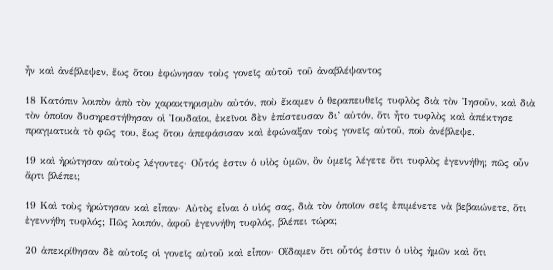ἦν καὶ ἀνέβλεψεν, ἕως ὅτου ἐφώνησαν τοὺς γονεῖς αὐτοῦ τοῦ ἀναβλέψαντος

18 Κατόπιν λοιπὸν ἀπὸ τὸν χαρακτηρισμὸν αὐτόν, ποὺ ἔκαμεν ὁ θεραπευθεῖς τυφλὸς διὰ τὸν Ἰησοῦν, καὶ διὰ τὸν ὁποῖον δυσηρεστήθησαν οἱ Ἰουδαῖοι, ἐκεῖνοι δὲν ἐπίστευσαν δι’ αὐτόν, ὅτι ἦτο τυφλὸς καὶ ἀπέκτησε πραγματικὰ τὸ φῶς του, ἕως ὅτου ἀπεφάσισαν καὶ ἐφώναξαν τοὺς γονεῖς αὐτοῦ, ποὺ ἀνέβλεψε.

19 καὶ ἠρώτησαν αὐτοὺς λέγοντες· Οὗτός ἐστιν ὁ υἱὸς ὑμῶν, ὃν ὑμεῖς λέγετε ὅτι τυφλὸς ἐγεννήθη; πῶς οὖν ἄρτι βλέπει;

19 Καὶ τοὺς ἠρώτησαν καὶ εἶπαν· Αὐτὸς εἶναι ὁ υἱός σας, διὰ τὸν ὁποῖον σεῖς ἐπιμένετε νὰ βεβαιώνετε, ὅτι ἐγεννήθη τυφλός; Πῶς λοιπόν, ἀφοῦ ἐγεννήθη τυφλός, βλέπει τώρα;

20 ἀπεκρίθησαν δὲ αὐτοῖς οἱ γονεῖς αὐτοῦ καὶ εἶπον· Οἴδαμεν ὅτι οὗτός ἐστιν ὁ υἱὸς ἡμῶν καὶ ὅτι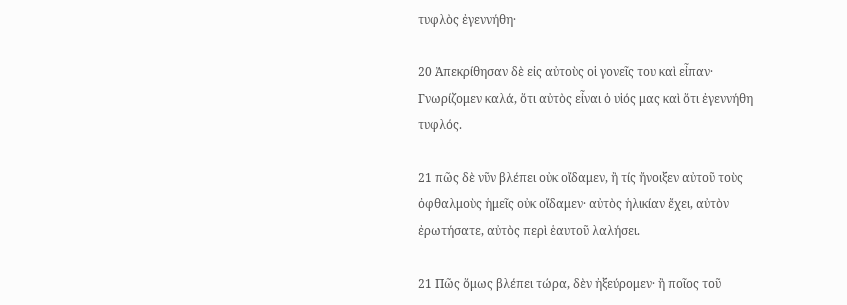τυφλὸς ἐγεννήθη·

20 Ἀπεκρίθησαν δὲ εἰς αὐτοὺς οἱ γονεῖς του καὶ εἶπαν· Γνωρίζομεν καλά, ὅτι αὐτὸς εἶναι ὁ υἱός μας καὶ ὅτι ἐγεννήθη τυφλός.

21 πῶς δὲ νῦν βλέπει οὐκ οἴδαμεν, ἢ τίς ἤνοιξεν αὐτοῦ τοὺς ὀφθαλμοὺς ἡμεῖς οὐκ οἴδαμεν· αὐτὸς ἡλικίαν ἔχει, αὐτὸν ἐρωτήσατε, αὐτὸς περὶ ἑαυτοῦ λαλήσει.

21 Πῶς ὅμως βλέπει τώρα, δὲν ἠξεύρομεν· ἢ ποῖος τοῦ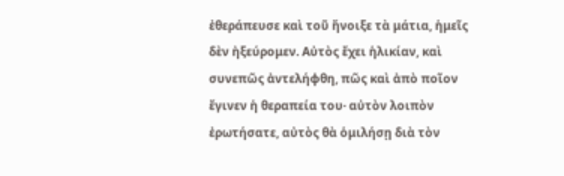ἐθεράπευσε καὶ τοῦ ἤνοιξε τὰ μάτια, ἡμεῖς δὲν ἠξεύρομεν. Αὐτὸς ἔχει ἡλικίαν, καὶ συνεπῶς ἀντελήφθη, πῶς καὶ ἀπὸ ποῖον ἔγινεν ἡ θεραπεία του· αὐτὸν λοιπὸν ἐρωτήσατε, αὐτὸς θὰ ὁμιλήσῃ διὰ τὸν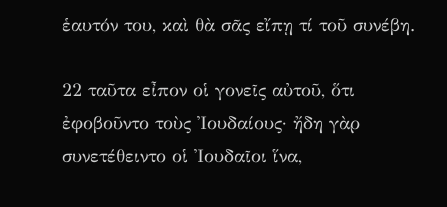ἑαυτόν του, καὶ θὰ σᾶς εἴπῃ τί τοῦ συνέβη.

22 ταῦτα εἶπον οἱ γονεῖς αὐτοῦ, ὅτι ἐφοβοῦντο τοὺς Ἰουδαίους· ἤδη γὰρ συνετέθειντο οἱ Ἰουδαῖοι ἵνα,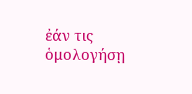ἐάν τις ὁμολογήσῃ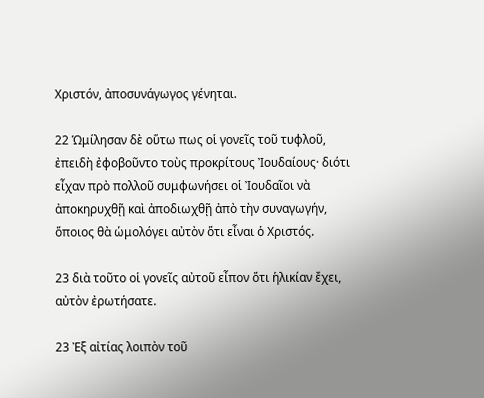Χριστόν, ἀποσυνάγωγος γένηται.

22 Ὡμίλησαν δὲ οὕτω πως οἱ γονεῖς τοῦ τυφλοῦ, ἐπειδὴ ἐφοβοῦντο τοὺς προκρίτους Ἰουδαίους· διότι εἶχαν πρὸ πολλοῦ συμφωνήσει οἱ Ἰουδαῖοι νὰ ἀποκηρυχθῇ καὶ ἀποδιωχθῇ ἀπὸ τὴν συναγωγήν, ὅποιος θὰ ὡμολόγει αὐτὸν ὅτι εἶναι ὁ Χριστός.

23 διὰ τοῦτο οἱ γονεῖς αὐτοῦ εἶπον ὅτι ἡλικίαν ἔχει, αὐτὸν ἐρωτήσατε.

23 Ἐξ αἰτίας λοιπὸν τοῦ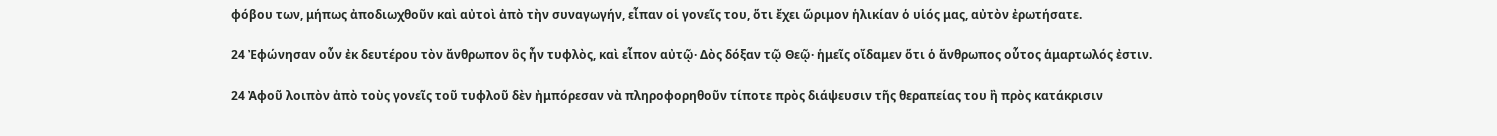φόβου των, μήπως ἀποδιωχθοῦν καὶ αὐτοὶ ἀπὸ τὴν συναγωγήν, εἶπαν οἱ γονεῖς του, ὅτι ἔχει ὥριμον ἡλικίαν ὁ υἱός μας, αὐτὸν ἐρωτήσατε.

24 Ἐφώνησαν οὖν ἐκ δευτέρου τὸν ἄνθρωπον ὃς ἦν τυφλὸς, καὶ εἶπον αὐτῷ· Δὸς δόξαν τῷ Θεῷ· ἡμεῖς οἴδαμεν ὅτι ὁ ἄνθρωπος οὗτος ἁμαρτωλός ἐστιν.

24 Ἀφοῦ λοιπὸν ἀπὸ τοὺς γονεῖς τοῦ τυφλοῦ δὲν ἠμπόρεσαν νὰ πληροφορηθοῦν τίποτε πρὸς διάψευσιν τῆς θεραπείας του ἢ πρὸς κατάκρισιν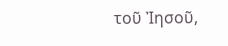τοῦ Ἰησοῦ,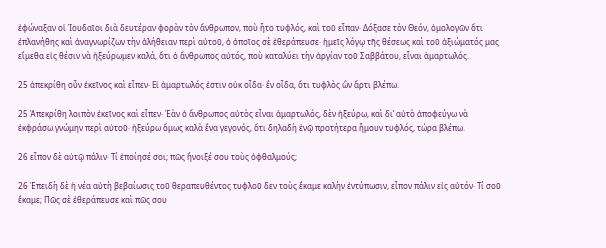ἐφώναξαν οἱ Ἰουδαῖοι διὰ δευτέραν φορὰν τὸν ἄνθρωπον, ποὺ ἦτο τυφλός, καὶ τοῦ εἶπαν· Δόξασε τὸν Θεόν, ὁμολογῶν ὅτι ἐπλανήθης καὶ ἀναγνωρίζων τὴν ἀλήθειαν περὶ αὐτοῦ, ὁ ὁποῖος σὲ ἐθεράπευσε· ἡμεῖς λόγῳ τῆς θέσεως καὶ τοῦ ἀξιώματός μας εἴμεθα εἰς θέσιν νὰ ἠξεύρωμεν καλά, ὅτι ὁ ἄνθρωπος αὐτός, ποὺ καταλύει τὴν ἀργίαν τοῦ Σαββάτου, εἶναι ἁμαρτωλός.

25 ἀπεκρίθη οὖν ἐκεῖνος καὶ εἶπεν· Εἰ ἁμαρτωλός ἐστιν οὐκ οἶδα· ἓν οἶδα, ὅτι τυφλὸς ὢν ἄρτι βλέπω.

25 Ἀπεκρίθη λοιπὸν ἐκεῖνος καὶ εἶπεν· Ἐὰν ὁ ἄνθρωπος αὐτὸς εἶναι ἁμαρτωλός, δὲν ἠξεύρω, καὶ δι’ αὐτὸ ἀποφεύγω νὰ ἐκφράσω γνώμην περὶ αὐτοῦ· ἠξεύρω ὅμως καλὰ ἕνα γεγονός, ὅτι δηλαδὴ ἐνῷ προτήτερα ἦμουν τυφλός, τώρα βλέπω.

26 εἶπον δὲ αὐτῷ πάλιν· Τί ἐποίησέ σοι; πῶς ἤνοιξέ σου τοὺς ὀφθαλμούς;

26 Ἐπειδὴ δὲ ἡ νέα αὐτὴ βεβαίωσις τοῦ θεραπευθέντος τυφλοῦ δεν τοὺς ἔκαμε καλὴν ἐντύπωσιν, εἶπον πάλιν εἰς αὐτόν· Τί σοῦ ἔκαμε; Πῶς σὲ ἐθεράπευσε καὶ πῶς σου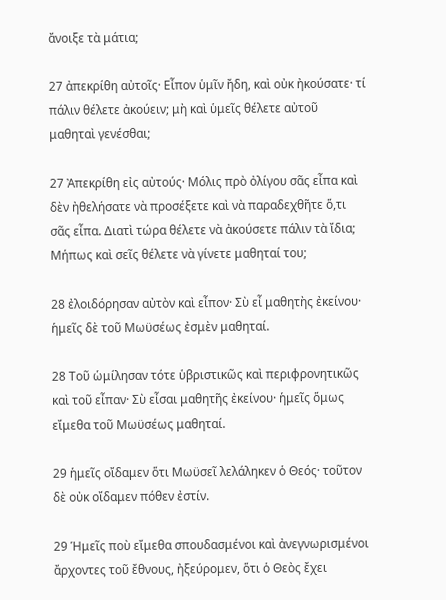ἄνοιξε τὰ μάτια;

27 ἀπεκρίθη αὐτοῖς· Εἶπον ὑμῖν ἤδη, καὶ οὐκ ἠκούσατε· τί πάλιν θέλετε ἀκούειν; μὴ καὶ ὑμεῖς θέλετε αὐτοῦ μαθηταὶ γενέσθαι;

27 Ἀπεκρίθη εἰς αὐτούς· Μόλις πρὸ ὀλίγου σᾶς εἶπα καὶ δὲν ἠθελήσατε νὰ προσέξετε καὶ νὰ παραδεχθῆτε ὅ,τι σᾶς εἶπα. Διατὶ τώρα θέλετε νὰ ἀκούσετε πάλιν τὰ ἴδια; Μήπως καὶ σεῖς θέλετε νὰ γίνετε μαθηταί του;

28 ἐλοιδόρησαν αὐτὸν καὶ εἶπον· Σὺ εἶ μαθητὴς ἐκείνου· ἡμεῖς δὲ τοῦ Μωϋσέως ἐσμὲν μαθηταί.

28 Τοῦ ὡμίλησαν τότε ὑβριστικῶς καὶ περιφρονητικῶς καὶ τοῦ εἶπαν· Σὺ εἶσαι μαθητῆς ἐκείνου· ἡμεῖς ὅμως εἴμεθα τοῦ Μωϋσέως μαθηταί.

29 ἡμεῖς οἴδαμεν ὅτι Μωϋσεῖ λελάληκεν ὁ Θεός· τοῦτον δὲ οὐκ οἴδαμεν πόθεν ἐστίν.

29 Ἡμεῖς ποὺ εἴμεθα σπουδασμένοι καὶ ἀνεγνωρισμένοι ἄρχοντες τοῦ ἔθνους, ἠξεύρομεν, ὅτι ὁ Θεὸς ἔχει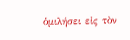ὁμιλήσει εἰς τὸν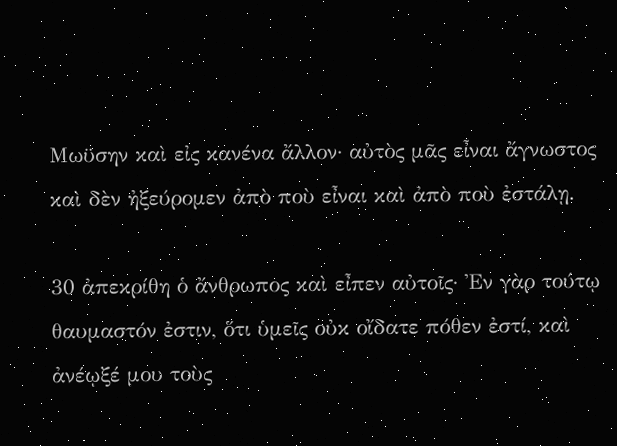Μωϋσην καὶ εἰς κανένα ἄλλον· αὐτὸς μᾶς εἶναι ἄγνωστος καὶ δὲν ἠξεύρομεν ἀπὸ ποὺ εἶναι καὶ ἀπὸ ποὺ ἐστάλῃ.

30 ἀπεκρίθη ὁ ἄνθρωπος καὶ εἶπεν αὐτοῖς· Ἐν γὰρ τούτῳ θαυμαστόν ἐστιν, ὅτι ὑμεῖς οὐκ οἴδατε πόθεν ἐστί, καὶ ἀνέῳξέ μου τοὺς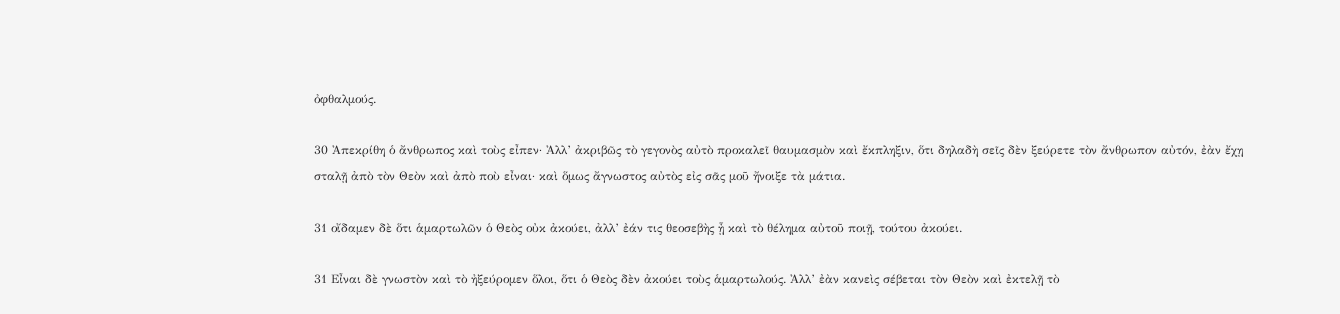ὀφθαλμούς.

30 Ἀπεκρίθη ὁ ἄνθρωπος καὶ τοὺς εἶπεν· Ἀλλ’ ἀκριβῶς τὸ γεγονὸς αὐτὸ προκαλεῖ θαυμασμὸν καὶ ἔκπληξιν, ὅτι δηλαδὴ σεῖς δὲν ξεύρετε τὸν ἄνθρωπον αὐτόν, ἐὰν ἔχῃ σταλῇ ἀπὸ τὸν Θεὸν καὶ ἀπὸ ποὺ εἶναι· καὶ ὅμως ἄγνωστος αὐτὸς εἰς σᾶς μοῦ ἤνοιξε τὰ μάτια.

31 οἴδαμεν δὲ ὅτι ἁμαρτωλῶν ὁ Θεὸς οὐκ ἀκούει, ἀλλ’ ἐάν τις θεοσεβὴς ᾖ καὶ τὸ θέλημα αὐτοῦ ποιῇ, τούτου ἀκούει.

31 Εἶναι δὲ γνωστὸν καὶ τὸ ἠξεύρομεν ὅλοι, ὅτι ὁ Θεὸς δὲν ἀκούει τοὺς ἁμαρτωλούς. Ἀλλ’ ἐὰν κανεὶς σέβεται τὸν Θεὸν καὶ ἐκτελῇ τὸ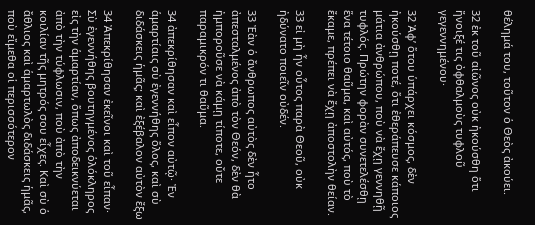θέλημά του, τοῦτον ὁ Θεὸς ἀκούει.

32 ἐκ τοῦ αἰῶνος οὐκ ἠκούσθη ὅτι ἤνοιξέ τις ὀφθαλμοὺς τυφλοῦ γεγεννημένου·

32 Ἀφ’ ὅτου ὑπάρχει κόσμος, δὲν ἠκούσθῃ ποτέ, ὅτι ἐθεράπευσε κάποιος μάτια ἀνθρώπου, ποὺ νὰ ἔχῃ γεννηθῇ τυφλός. Πρώτην φορὰν συνετελέσθῃ ἕνα τέτοιο θαῦμα, καὶ αὐτός, ποὺ τὸ ἔκαμε, πρέπει νὰ ἔχῃ ἀποστολὴν θείαν.

33 εἰ μὴ ἦν οὗτος παρὰ Θεοῦ, οὐκ ἠδύνατο ποιεῖν οὐδέν.

33 Ἐὰν ὁ ἄνθρωπος αὐτὸς δὲν ἦτο ἀπεσταλμένος ἀπὸ τὸν Θεόν, δὲν θὰ ἠμποροῦσε νὰ κάμῃ τίποτε, οὔτε παραμικρόν τι θαῦμα.

34 ἀπεκρίθησαν καὶ εἶπον αὐτῷ· Ἐν ἁμαρτίαις σὺ ἐγεννήθης ὅλος, καὶ σὺ διδάσκεις ἡμᾶς; καὶ ἐξέβαλον αὐτὸν ἔξω

34 Ἀπεκρίθησαν ἐκεῖνοι καὶ τοῦ εἶπαν· Σὺ ἐγεννήθης βουτηγμένος ὁλόκληρος εἰς τὴν ἁμαρτίαν, ὅπως ἀποδεικνύεται ἀπὸ τὴν τύφλωσιν, ποὺ ἀπὸ τὴν κοιλίαν τῆς μητρός σου εἶχες. Καὶ σὺ ὁ ἄθλιος καὶ ἁμαρτωλὸς διδάσκεις ἡμᾶς, ποὺ εἴμεθα οἱ περισσότερον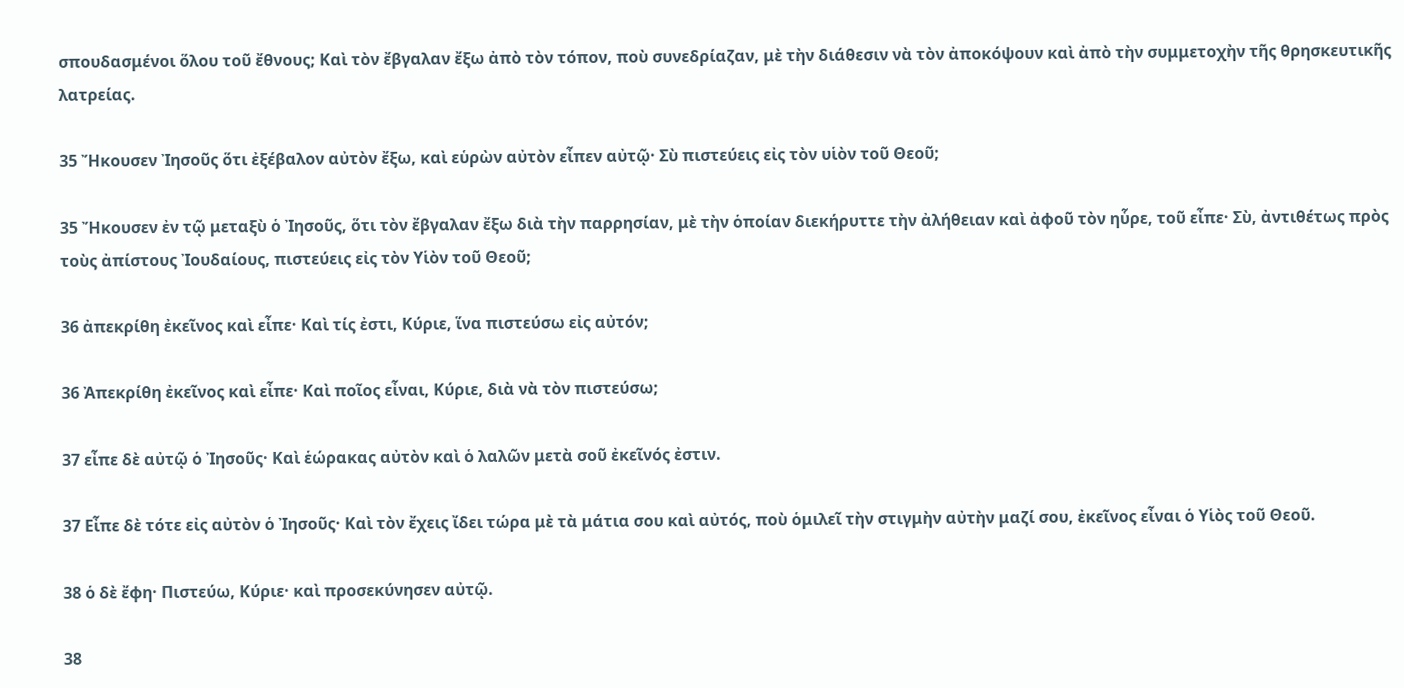σπουδασμένοι ὅλου τοῦ ἔθνους; Καὶ τὸν ἔβγαλαν ἔξω ἀπὸ τὸν τόπον, ποὺ συνεδρίαζαν, μὲ τὴν διάθεσιν νὰ τὸν ἀποκόψουν καὶ ἀπὸ τὴν συμμετοχὴν τῆς θρησκευτικῆς λατρείας.

35 Ἤκουσεν Ἰησοῦς ὅτι ἐξέβαλον αὐτὸν ἔξω, καὶ εὑρὼν αὐτὸν εἶπεν αὐτῷ· Σὺ πιστεύεις εἰς τὸν υἱὸν τοῦ Θεοῦ;

35 Ἤκουσεν ἐν τῷ μεταξὺ ὁ Ἰησοῦς, ὅτι τὸν ἔβγαλαν ἔξω διὰ τὴν παρρησίαν, μὲ τὴν ὁποίαν διεκήρυττε τὴν ἀλήθειαν καὶ ἀφοῦ τὸν ηὗρε, τοῦ εἶπε· Σὺ, ἀντιθέτως πρὸς τοὺς ἀπίστους Ἰουδαίους, πιστεύεις εἰς τὸν Υἱὸν τοῦ Θεοῦ;

36 ἀπεκρίθη ἐκεῖνος καὶ εἶπε· Καὶ τίς ἐστι, Κύριε, ἵνα πιστεύσω εἰς αὐτόν;

36 Ἀπεκρίθη ἐκεῖνος καὶ εἶπε· Καὶ ποῖος εἶναι, Κύριε, διὰ νὰ τὸν πιστεύσω;

37 εἶπε δὲ αὐτῷ ὁ Ἰησοῦς· Καὶ ἑώρακας αὐτὸν καὶ ὁ λαλῶν μετὰ σοῦ ἐκεῖνός ἐστιν.

37 Εἶπε δὲ τότε εἰς αὐτὸν ὁ Ἰησοῦς· Καὶ τὸν ἔχεις ἴδει τώρα μὲ τὰ μάτια σου καὶ αὐτός, ποὺ ὁμιλεῖ τὴν στιγμὴν αὐτὴν μαζί σου, ἐκεῖνος εἶναι ὁ Υἱὸς τοῦ Θεοῦ.

38 ὁ δὲ ἔφη· Πιστεύω, Κύριε· καὶ προσεκύνησεν αὐτῷ.

38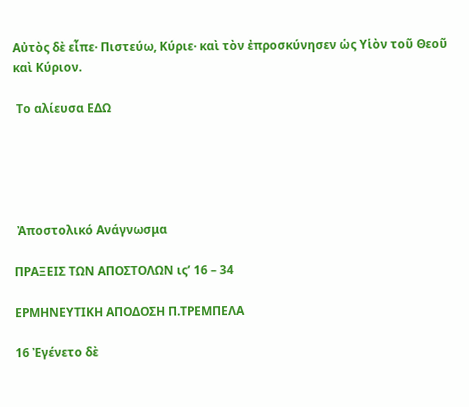Αὐτὸς δὲ εἶπε· Πιστεύω, Κύριε· καὶ τὸν ἐπροσκύνησεν ὡς Υἱὸν τοῦ Θεοῦ καὶ Κύριον.

 Το αλίευσα ΕΔΩ





 Ἀποστολικό Ανάγνωσμα

ΠΡΑΞΕΙΣ ΤΩΝ ΑΠΟΣΤΟΛΩΝ ις’ 16 – 34

ΕΡΜΗΝΕΥΤΙΚΗ ΑΠΟΔΟΣΗ Π.ΤΡΕΜΠΕΛΑ

16 Ἐγένετο δὲ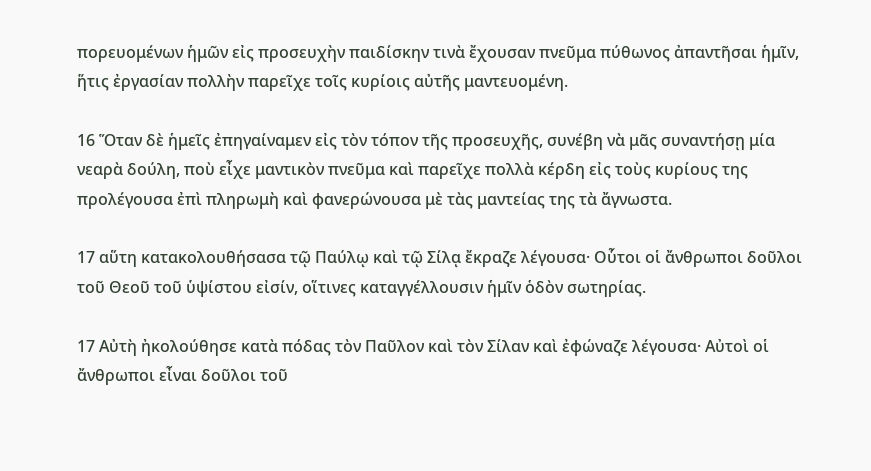πορευομένων ἡμῶν εἰς προσευχὴν παιδίσκην τινὰ ἔχουσαν πνεῦμα πύθωνος ἀπαντῆσαι ἡμῖν, ἥτις ἐργασίαν πολλὴν παρεῖχε τοῖς κυρίοις αὐτῆς μαντευομένη.

16 Ὅταν δὲ ἡμεῖς ἐπηγαίναμεν εἰς τὸν τόπον τῆς προσευχῆς, συνέβη νὰ μᾶς συναντήσῃ μία νεαρὰ δούλη, ποὺ εἶχε μαντικὸν πνεῦμα καὶ παρεῖχε πολλὰ κέρδη εἰς τοὺς κυρίους της προλέγουσα ἐπὶ πληρωμὴ καὶ φανερώνουσα μὲ τὰς μαντείας της τὰ ἄγνωστα.

17 αὕτη κατακολουθήσασα τῷ Παύλῳ καὶ τῷ Σίλᾳ ἔκραζε λέγουσα· Οὗτοι οἱ ἄνθρωποι δοῦλοι τοῦ Θεοῦ τοῦ ὑψίστου εἰσίν, οἵτινες καταγγέλλουσιν ἡμῖν ὁδὸν σωτηρίας.

17 Αὐτὴ ἠκολούθησε κατὰ πόδας τὸν Παῦλον καὶ τὸν Σίλαν καὶ ἐφώναζε λέγουσα· Αὐτοὶ οἱ ἄνθρωποι εἶναι δοῦλοι τοῦ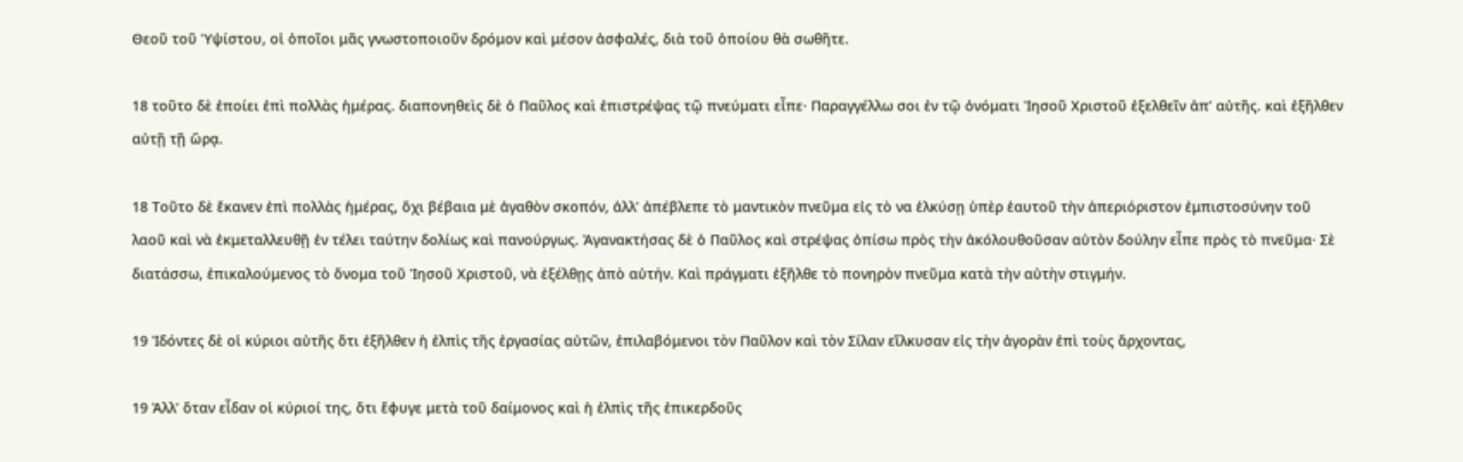Θεοῦ τοῦ Ὑψίστου, οἱ ὁποῖοι μᾶς γνωστοποιοῦν δρόμον καὶ μέσον ἀσφαλές, διὰ τοῦ ὁποίου θὰ σωθῆτε.

18 τοῦτο δὲ ἐποίει ἐπὶ πολλὰς ἡμέρας. διαπονηθεὶς δὲ ὁ Παῦλος καὶ ἐπιστρέψας τῷ πνεύματι εἶπε· Παραγγέλλω σοι ἐν τῷ ὀνόματι Ἰησοῦ Χριστοῦ ἐξελθεῖν ἀπ’ αὐτῆς. καὶ ἐξῆλθεν αὐτῇ τῇ ὥρᾳ.

18 Τοῦτο δὲ ἔκανεν ἐπὶ πολλὰς ἡμέρας, ὅχι βέβαια μὲ ἀγαθὸν σκοπόν, ἀλλ’ ἀπέβλεπε τὸ μαντικὸν πνεῦμα εἰς τὸ να ἑλκύσῃ ὑπὲρ ἑαυτοῦ τὴν ἀπεριόριστον ἐμπιστοσύνην τοῦ λαοῦ καὶ νὰ ἐκμεταλλευθῇ ἐν τέλει ταύτην δολίως καὶ πανούργως. Ἀγανακτήσας δὲ ὁ Παῦλος καὶ στρέψας ὀπίσω πρὸς τὴν ἀκόλουθοῦσαν αὐτὸν δούλην εἶπε πρὸς τὸ πνεῦμα· Σὲ διατάσσω, ἐπικαλούμενος τὸ ὅνομα τοῦ Ἰησοῦ Χριστοῦ, νὰ ἐξέλθῃς ἀπὸ αὐτήν. Καὶ πράγματι ἐξῆλθε τὸ πονηρὸν πνεῦμα κατὰ τὴν αὐτὴν στιγμήν.

19 Ἰδόντες δὲ οἱ κύριοι αὐτῆς ὅτι ἐξῆλθεν ἡ ἐλπὶς τῆς ἐργασίας αὐτῶν, ἐπιλαβόμενοι τὸν Παῦλον καὶ τὸν Σίλαν εἵλκυσαν εἰς τὴν ἀγορὰν ἐπὶ τοὺς ἄρχοντας,

19 Ἀλλ’ ὅταν εἶδαν οἱ κύριοί της, ὅτι ἔφυγε μετὰ τοῦ δαίμονος καὶ ἡ ἐλπὶς τῆς ἐπικερδοῦς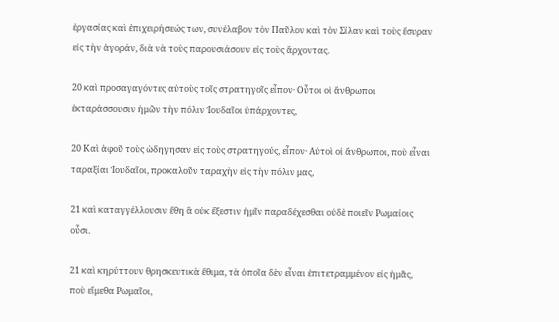ἐργασίας καὶ ἐπιχειρήσεώς των, συνέλαβον τὸν Παῦλον καὶ τὸν Σίλαν καὶ τοὺς ἔσυραν εἰς τὴν ἀγοράν, διὰ νὰ τοὺς παρουσιάσουν εἰς τοὺς ἄρχοντας.

20 καὶ προσαγαγόντες αὐτοὺς τοῖς στρατηγοῖς εἶπον· Οὗτοι οἱ ἄνθρωποι ἐκταράσσουσιν ἡμῶν τὴν πόλιν Ἰουδαῖοι ὑπάρχοντες,

20 Καὶ ἀφοῦ τοὺς ὠδηγησαν εἰς τοὺς στρατηγούς, εἶπον· Αὐτοὶ οἰ ἄνθρωποι, ποὺ εἶναι ταραξίαι Ἰουδαῖοι, προκαλοῦν ταραχὴν εἰς τὴν πόλιν μας,

21 καὶ καταγγέλλουσιν ἔθη ἃ οὐκ ἔξεστιν ἡμῖν παραδέχεσθαι οὐδὲ ποιεῖν Ρωμαίοις οὖσι.

21 καὶ κηρύττουν θρησκευτικὰ ἔθιμα, τὰ ὁποῖα δὲν εἶναι ἐπιτετραμμένον εἰς ἡμᾶς, ποὺ εἴμεθα Ρωμαῖοι,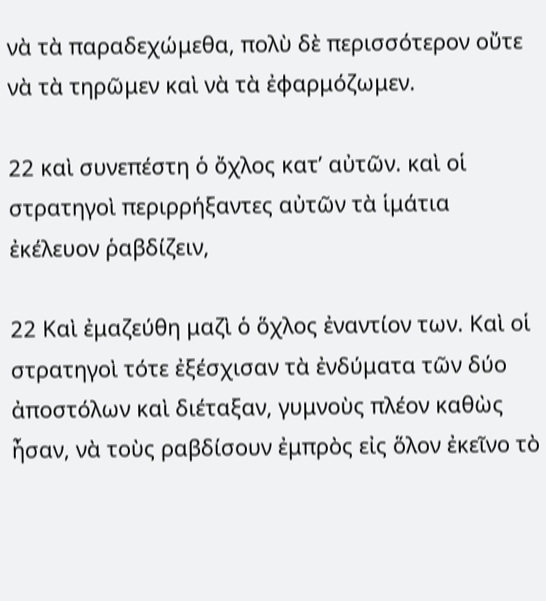νὰ τὰ παραδεχώμεθα, πολὺ δὲ περισσότερον οὔτε νὰ τὰ τηρῶμεν καὶ νὰ τὰ ἐφαρμόζωμεν.

22 καὶ συνεπέστη ὁ ὄχλος κατ’ αὐτῶν. καὶ οἱ στρατηγοὶ περιρρήξαντες αὐτῶν τὰ ἱμάτια ἐκέλευον ῥαβδίζειν,

22 Καὶ ἐμαζεύθη μαζὶ ὁ ὅχλος ἐναντίον των. Καὶ οἱ στρατηγοὶ τότε ἐξέσχισαν τὰ ἐνδύματα τῶν δύο ἀποστόλων καὶ διέταξαν, γυμνοὺς πλέον καθὼς ἦσαν, νὰ τοὺς ραβδίσουν ἐμπρὸς εἰς ὅλον ἐκεῖνο τὸ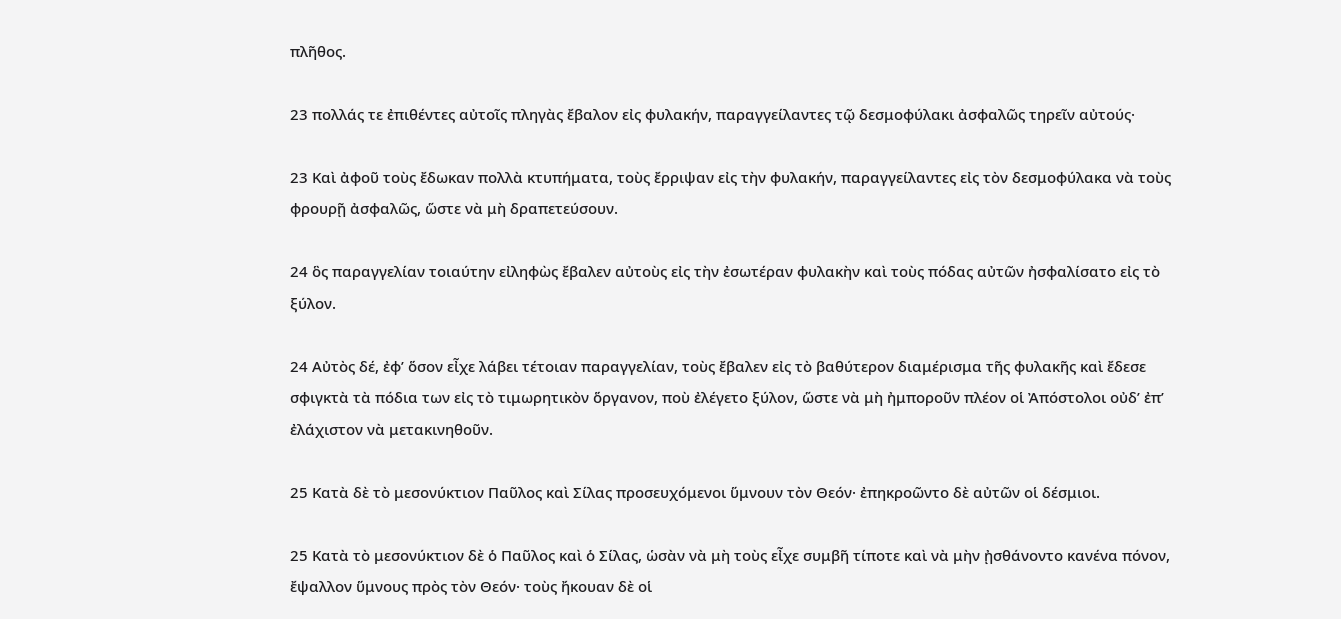πλῆθος.

23 πολλάς τε ἐπιθέντες αὐτοῖς πληγὰς ἔβαλον εἰς φυλακήν, παραγγείλαντες τῷ δεσμοφύλακι ἀσφαλῶς τηρεῖν αὐτούς·

23 Καὶ ἀφοῦ τοὺς ἔδωκαν πολλὰ κτυπήματα, τοὺς ἔρριψαν εἰς τὴν φυλακήν, παραγγείλαντες εἰς τὸν δεσμοφύλακα νὰ τοὺς φρουρῇ ἀσφαλῶς, ὥστε νὰ μὴ δραπετεύσουν.

24 ὃς παραγγελίαν τοιαύτην εἰληφὼς ἔβαλεν αὐτοὺς εἰς τὴν ἐσωτέραν φυλακὴν καὶ τοὺς πόδας αὐτῶν ἠσφαλίσατο εἰς τὸ ξύλον.

24 Αὐτὸς δέ, ἐφ’ ὅσον εἶχε λάβει τέτοιαν παραγγελίαν, τοὺς ἔβαλεν εἰς τὸ βαθύτερον διαμέρισμα τῆς φυλακῆς καὶ ἔδεσε σφιγκτὰ τὰ πόδια των εἰς τὸ τιμωρητικὸν ὅργανον, ποὺ ἐλέγετο ξύλον, ὥστε νὰ μὴ ἠμποροῦν πλέον οἱ Ἀπόστολοι οὐδ’ ἐπ’ ἐλάχιστον νὰ μετακινηθοῦν.

25 Κατὰ δὲ τὸ μεσονύκτιον Παῦλος καὶ Σίλας προσευχόμενοι ὕμνουν τὸν Θεόν· ἐπηκροῶντο δὲ αὐτῶν οἱ δέσμιοι.

25 Κατὰ τὸ μεσονύκτιον δὲ ὁ Παῦλος καὶ ὁ Σίλας, ὡσὰν νὰ μὴ τοὺς εἶχε συμβῆ τίποτε καὶ νὰ μὴν ᾐσθάνοντο κανένα πόνον, ἔψαλλον ὕμνους πρὸς τὸν Θεόν· τοὺς ἤκουαν δὲ οἱ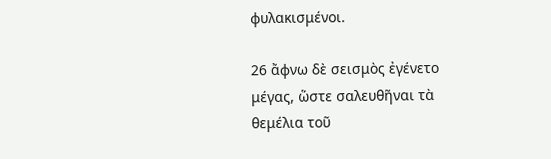φυλακισμένοι.

26 ἄφνω δὲ σεισμὸς ἐγένετο μέγας, ὥστε σαλευθῆναι τὰ θεμέλια τοῦ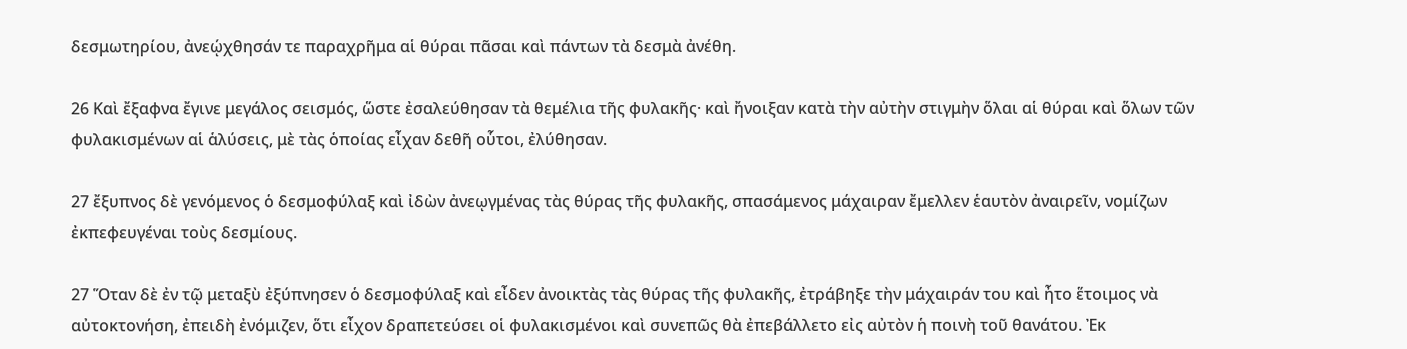δεσμωτηρίου, ἀνεῴχθησάν τε παραχρῆμα αἱ θύραι πᾶσαι καὶ πάντων τὰ δεσμὰ ἀνέθη.

26 Καὶ ἔξαφνα ἔγινε μεγάλος σεισμός, ὥστε ἐσαλεύθησαν τὰ θεμέλια τῆς φυλακῆς· καὶ ἤνοιξαν κατὰ τὴν αὐτὴν στιγμὴν ὅλαι αἱ θύραι καὶ ὅλων τῶν φυλακισμένων αἱ ἁλύσεις, μὲ τὰς ὁποίας εἶχαν δεθῆ οὗτοι, ἐλύθησαν.

27 ἔξυπνος δὲ γενόμενος ὁ δεσμοφύλαξ καὶ ἰδὼν ἀνεῳγμένας τὰς θύρας τῆς φυλακῆς, σπασάμενος μάχαιραν ἔμελλεν ἑαυτὸν ἀναιρεῖν, νομίζων ἐκπεφευγέναι τοὺς δεσμίους.

27 Ὅταν δὲ ἐν τῷ μεταξὺ ἐξύπνησεν ὁ δεσμοφύλαξ καὶ εἶδεν ἀνοικτὰς τὰς θύρας τῆς φυλακῆς, ἐτράβηξε τὴν μάχαιράν του καὶ ἦτο ἕτοιμος νὰ αὐτοκτονήση, ἐπειδὴ ἐνόμιζεν, ὅτι εἶχον δραπετεύσει οἱ φυλακισμένοι καὶ συνεπῶς θὰ ἐπεβάλλετο εἰς αὐτὸν ἡ ποινὴ τοῦ θανάτου. Ἐκ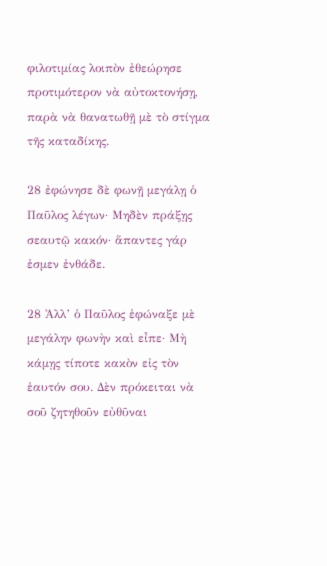φιλοτιμίας λοιπὸν ἐθεώρησε προτιμότερον νὰ αὐτοκτονήσῃ, παρὰ νὰ θανατωθῇ μὲ τὸ στίγμα τῆς καταδίκης.

28 ἐφώνησε δὲ φωνῇ μεγάλῃ ὁ Παῦλος λέγων· Μηδὲν πράξῃς σεαυτῷ κακόν· ἅπαντες γάρ ἐσμεν ἐνθάδε.

28 Ἀλλ’ ὁ Παῦλος ἐφώναξε μὲ μεγάλην φωνὴν καὶ εἶπε· Μὴ κάμῃς τίποτε κακὸν εἰς τὸν ἑαυτόν σου. Δὲν πρόκειται νὰ σοῦ ζητηθοῦν εὐθῦναι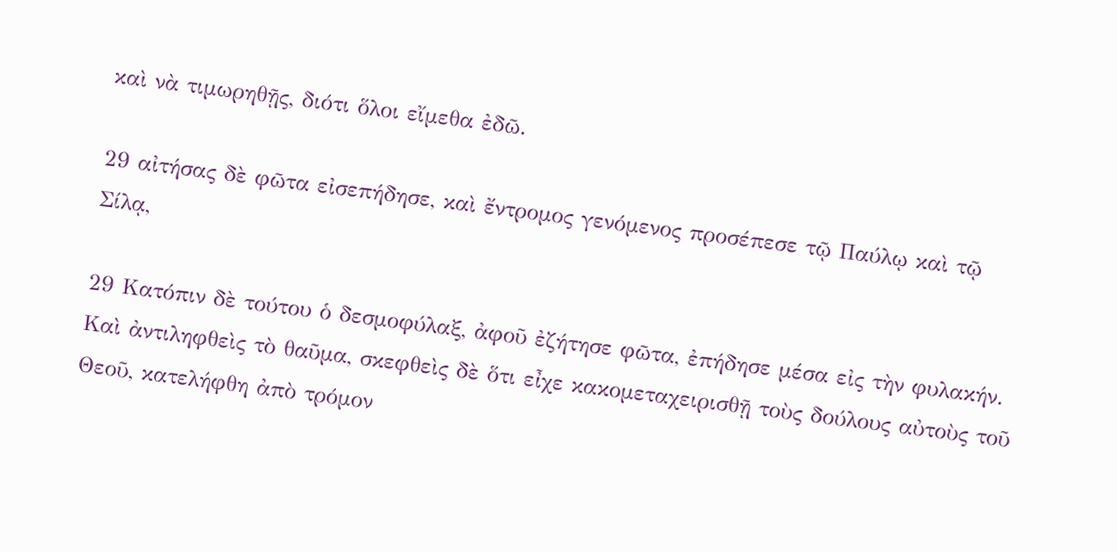καὶ νὰ τιμωρηθῇς, διότι ὅλοι εἴμεθα ἐδῶ.

29 αἰτήσας δὲ φῶτα εἰσεπήδησε, καὶ ἔντρομος γενόμενος προσέπεσε τῷ Παύλῳ καὶ τῷ Σίλᾳ,

29 Κατόπιν δὲ τούτου ὁ δεσμοφύλαξ, ἀφοῦ ἐζήτησε φῶτα, ἐπήδησε μέσα εἰς τὴν φυλακήν. Καὶ ἀντιληφθεὶς τὸ θαῦμα, σκεφθεὶς δὲ ὅτι εἶχε κακομεταχειρισθῇ τοὺς δούλους αὐτοὺς τοῦ Θεοῦ, κατελήφθη ἀπὸ τρόμον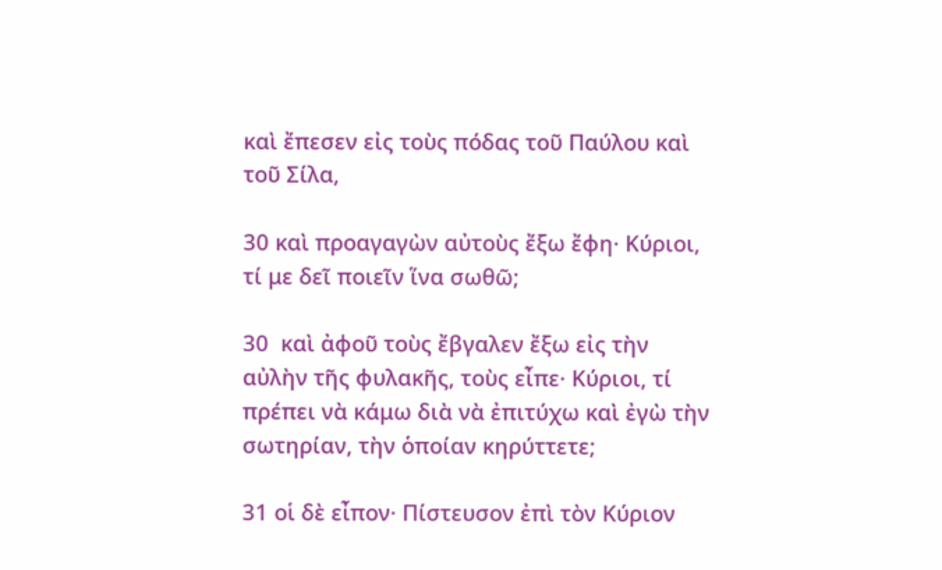καὶ ἔπεσεν εἰς τοὺς πόδας τοῦ Παύλου καὶ τοῦ Σίλα,

30 καὶ προαγαγὼν αὐτοὺς ἔξω ἔφη· Κύριοι, τί με δεῖ ποιεῖν ἵνα σωθῶ;

30  καὶ ἀφοῦ τοὺς ἔβγαλεν ἔξω εἰς τὴν αὐλὴν τῆς φυλακῆς, τοὺς εἶπε· Κύριοι, τί πρέπει νὰ κάμω διὰ νὰ ἐπιτύχω καὶ ἐγὼ τὴν σωτηρίαν, τὴν ὁποίαν κηρύττετε;

31 οἱ δὲ εἶπον· Πίστευσον ἐπὶ τὸν Κύριον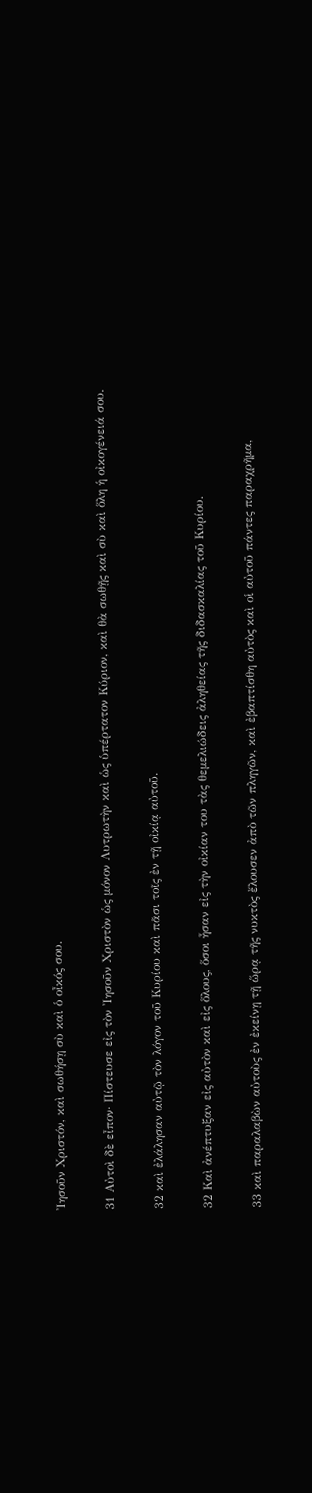Ἰησοῦν Χριστόν, καὶ σωθήσῃ σὺ καὶ ὁ οἶκός σου.

31 Αὐτοὶ δὲ εἶπον· Πίστευσε εἰς τὸν Ἰησοῦν Χριστὸν ὡς μόνον Λυτρωτὴν καὶ ὡς ὑπέρτατον Κύριον, καὶ θὰ σωθῇς καὶ σὺ καὶ ὅλη ἡ οἰκογένειά σου.

32 καὶ ἐλάλησαν αὐτῷ τὸν λόγον τοῦ Κυρίου καὶ πᾶσι τοῖς ἐν τῇ οἰκίᾳ αὐτοῦ.

32 Καὶ ἀνέπτυξαν εἰς αὐτὸν καὶ εἰς ὅλους, ὅσοι ἦσαν εἰς τὴν οἰκίαν του τὰς θεμελιώδεις ἀληθείας τῆς διδασκαλίας τοῦ Κυρίου.

33 καὶ παραλαβὼν αὐτοὺς ἐν ἐκείνῃ τῇ ὥρᾳ τῆς νυκτὸς ἔλουσεν ἀπὸ τῶν πληγῶν, καὶ ἐβαπτίσθη αὐτὸς καὶ οἱ αὐτοῦ πάντες παραχρῆμα,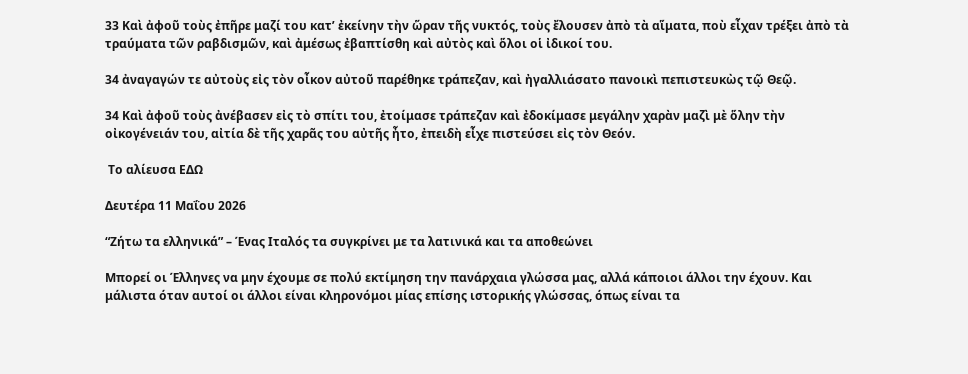33 Καὶ ἀφοῦ τοὺς ἐπῆρε μαζί του κατ’ ἐκείνην τὴν ὥραν τῆς νυκτός, τοὺς ἔλουσεν ἀπὸ τὰ αἵματα, ποὺ εἶχαν τρέξει ἀπὸ τὰ τραύματα τῶν ραβδισμῶν, καὶ ἀμέσως ἐβαπτίσθη καὶ αὐτὸς καὶ ὅλοι οἱ ἰδικοί του.

34 ἀναγαγών τε αὐτοὺς εἰς τὸν οἶκον αὐτοῦ παρέθηκε τράπεζαν, καὶ ἠγαλλιάσατο πανοικὶ πεπιστευκὼς τῷ Θεῷ.

34 Καὶ ἀφοῦ τοὺς ἀνέβασεν εἰς τὸ σπίτι του, ἐτοίμασε τράπεζαν καὶ ἐδοκίμασε μεγάλην χαρὰν μαζὶ μὲ ὅλην τὴν οἰκογένειάν του, αἰτία δὲ τῆς χαρᾶς του αὐτῆς ἦτο, ἐπειδὴ εἶχε πιστεύσει εἰς τὸν Θεόν.

 Το αλίευσα ΕΔΩ

Δευτέρα 11 Μαΐου 2026

“Ζήτω τα ελληνικά” – Ένας Ιταλός τα συγκρίνει με τα λατινικά και τα αποθεώνει

Μπορεί οι Έλληνες να μην έχουμε σε πολύ εκτίμηση την πανάρχαια γλώσσα μας, αλλά κάποιοι άλλοι την έχουν. Και μάλιστα όταν αυτοί οι άλλοι είναι κληρονόμοι μίας επίσης ιστορικής γλώσσας, όπως είναι τα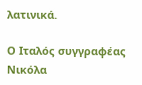λατινικά.

Ο Ιταλός συγγραφέας Νικόλα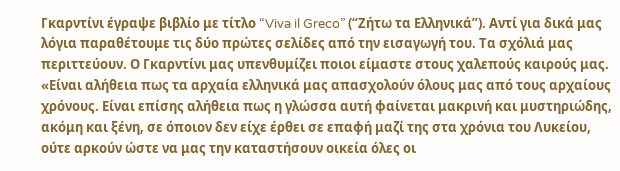Γκαρντίνι έγραψε βιβλίο με τίτλο “Viva il Greco” (“Ζήτω τα Ελληνικά”). Αντί για δικά μας λόγια παραθέτουμε τις δύο πρώτες σελίδες από την εισαγωγή του. Τα σχόλιά μας περιττεύουν. Ο Γκαρντίνι μας υπενθυμίζει ποιοι είμαστε στους χαλεπούς καιρούς μας.
«Είναι αλήθεια πως τα αρχαία ελληνικά μας απασχολούν όλους μας από τους αρχαίους χρόνους. Είναι επίσης αλήθεια πως η γλώσσα αυτή φαίνεται μακρινή και μυστηριώδης, ακόμη και ξένη, σε όποιον δεν είχε έρθει σε επαφή μαζί της στα χρόνια του Λυκείου, ούτε αρκούν ώστε να μας την καταστήσουν οικεία όλες οι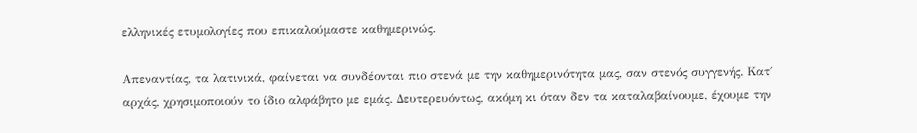ελληνικές ετυμολογίες που επικαλούμαστε καθημερινώς.

Απεναντίας, τα λατινικά, φαίνεται να συνδέονται πιο στενά με την καθημερινότητα μας, σαν στενός συγγενής. Κατ΄ αρχάς, χρησιμοποιούν το ίδιο αλφάβητο με εμάς. Δευτερευόντως, ακόμη κι όταν δεν τα καταλαβαίνουμε, έχουμε την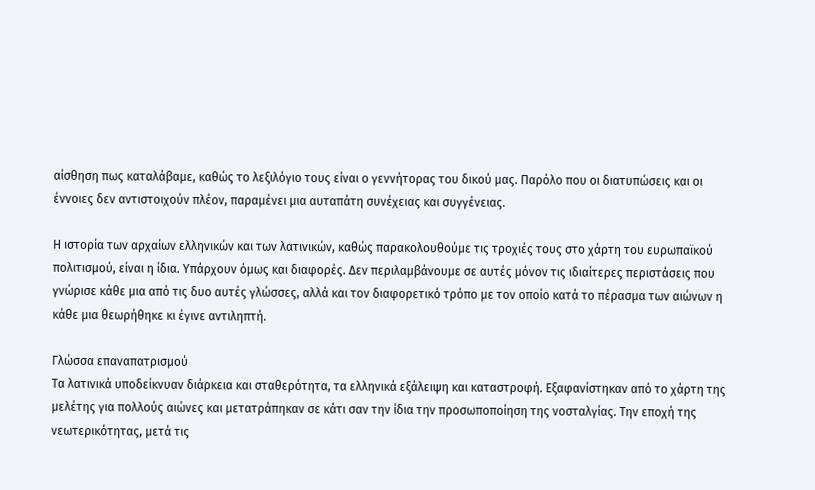αίσθηση πως καταλάβαμε, καθώς το λεξιλόγιο τους είναι ο γεννήτορας του δικού μας. Παρόλο που οι διατυπώσεις και οι έννοιες δεν αντιστοιχούν πλέον, παραμένει μια αυταπάτη συνέχειας και συγγένειας.

Η ιστορία των αρχαίων ελληνικών και των λατινικών, καθώς παρακολουθούμε τις τροχιές τους στο χάρτη του ευρωπαϊκού πολιτισμού, είναι η ίδια. Υπάρχουν όμως και διαφορές. Δεν περιλαμβάνουμε σε αυτές μόνον τις ιδιαίτερες περιστάσεις που γνώρισε κάθε μια από τις δυο αυτές γλώσσες, αλλά και τον διαφορετικό τρόπο με τον οποίο κατά το πέρασμα των αιώνων η κάθε μια θεωρήθηκε κι έγινε αντιληπτή.

Γλώσσα επαναπατρισμού
Τα λατινικά υποδείκνυαν διάρκεια και σταθερότητα, τα ελληνικά εξάλειψη και καταστροφή. Εξαφανίστηκαν από το χάρτη της μελέτης για πολλούς αιώνες και μετατράπηκαν σε κάτι σαν την ίδια την προσωποποίηση της νοσταλγίας. Την εποχή της νεωτερικότητας, μετά τις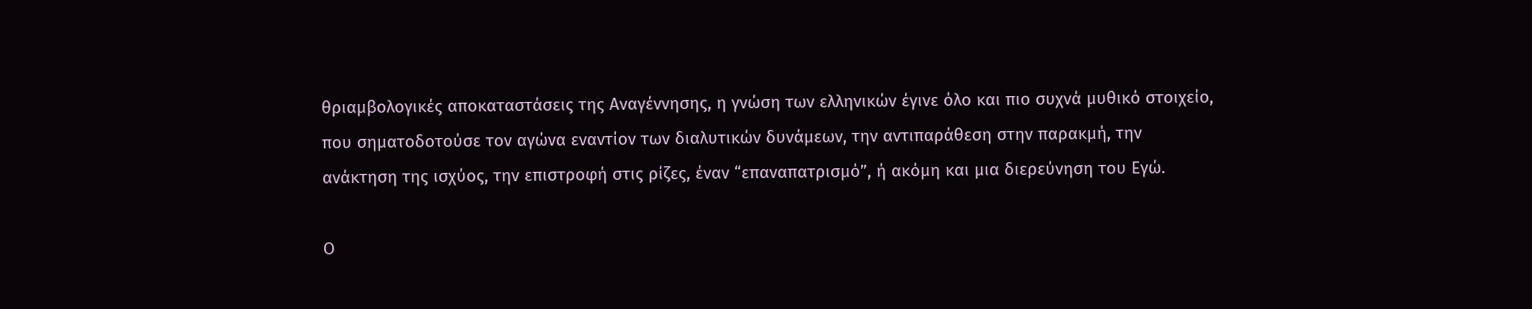θριαμβολογικές αποκαταστάσεις της Αναγέννησης, η γνώση των ελληνικών έγινε όλο και πιο συχνά μυθικό στοιχείο, που σηματοδοτούσε τον αγώνα εναντίον των διαλυτικών δυνάμεων, την αντιπαράθεση στην παρακμή, την ανάκτηση της ισχύος, την επιστροφή στις ρίζες, έναν “επαναπατρισμό”, ή ακόμη και μια διερεύνηση του Εγώ.

Ο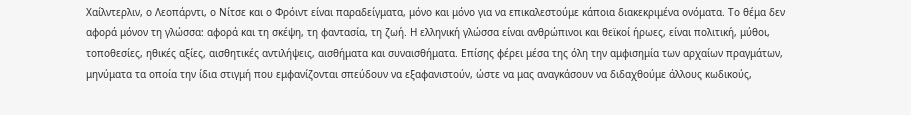Χαίλντερλιν, ο Λεοπάρντι, ο Νίτσε και ο Φρόιντ είναι παραδείγματα, μόνο και μόνο για να επικαλεστούμε κάποια διακεκριμένα ονόματα. Το θέμα δεν αφορά μόνον τη γλώσσα: αφορά και τη σκέψη, τη φαντασία, τη ζωή. Η ελληνική γλώσσα είναι ανθρώπινοι και θεϊκοί ήρωες, είναι πολιτική, μύθοι, τοποθεσίες, ηθικές αξίες, αισθητικές αντιλήψεις, αισθήματα και συναισθήματα. Επίσης φέρει μέσα της όλη την αμφισημία των αρχαίων πραγμάτων, μηνύματα τα οποία την ίδια στιγμή που εμφανίζονται σπεύδουν να εξαφανιστούν, ώστε να μας αναγκάσουν να διδαχθούμε άλλους κωδικούς,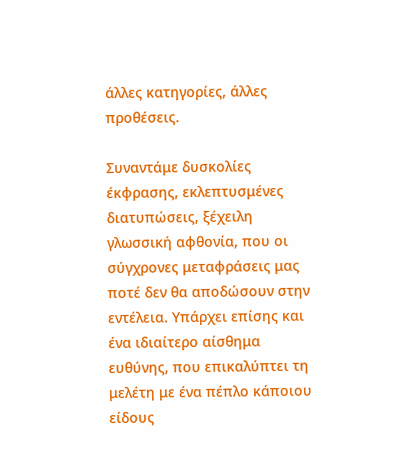άλλες κατηγορίες, άλλες προθέσεις.

Συναντάμε δυσκολίες έκφρασης, εκλεπτυσμένες διατυπώσεις, ξέχειλη γλωσσική αφθονία, που οι σύγχρονες μεταφράσεις μας ποτέ δεν θα αποδώσουν στην εντέλεια. Υπάρχει επίσης και ένα ιδιαίτερο αίσθημα ευθύνης, που επικαλύπτει τη μελέτη με ένα πέπλο κάποιου είδους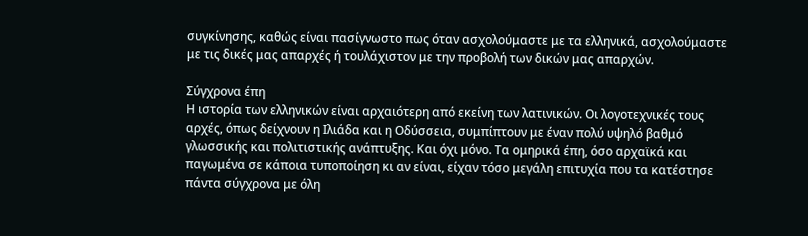συγκίνησης, καθώς είναι πασίγνωστο πως όταν ασχολούμαστε με τα ελληνικά, ασχολούμαστε με τις δικές μας απαρχές ή τουλάχιστον με την προβολή των δικών μας απαρχών.

Σύγχρονα έπη
Η ιστορία των ελληνικών είναι αρχαιότερη από εκείνη των λατινικών. Οι λογοτεχνικές τους αρχές, όπως δείχνουν η Ιλιάδα και η Οδύσσεια, συμπίπτουν με έναν πολύ υψηλό βαθμό γλωσσικής και πολιτιστικής ανάπτυξης. Και όχι μόνο. Τα ομηρικά έπη, όσο αρχαϊκά και παγωμένα σε κάποια τυποποίηση κι αν είναι, είχαν τόσο μεγάλη επιτυχία που τα κατέστησε πάντα σύγχρονα με όλη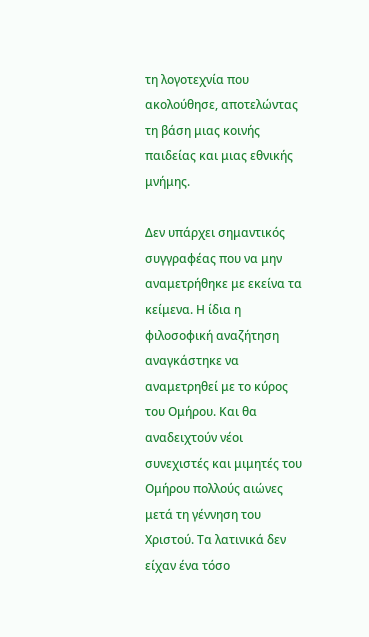τη λογοτεχνία που ακολούθησε, αποτελώντας τη βάση μιας κοινής παιδείας και μιας εθνικής μνήμης.

Δεν υπάρχει σημαντικός συγγραφέας που να μην αναμετρήθηκε με εκείνα τα κείμενα. Η ίδια η φιλοσοφική αναζήτηση αναγκάστηκε να αναμετρηθεί με το κύρος του Ομήρου. Και θα αναδειχτούν νέοι συνεχιστές και μιμητές του Ομήρου πολλούς αιώνες μετά τη γέννηση του Χριστού. Τα λατινικά δεν είχαν ένα τόσο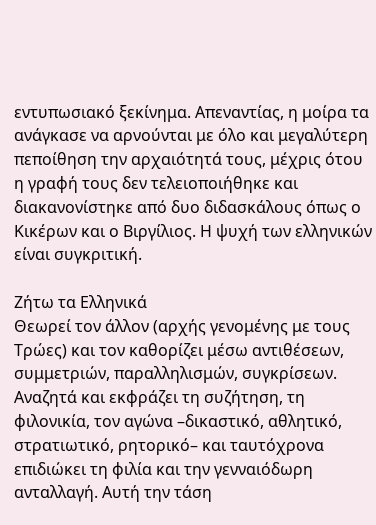εντυπωσιακό ξεκίνημα. Απεναντίας, η μοίρα τα ανάγκασε να αρνούνται με όλο και μεγαλύτερη πεποίθηση την αρχαιότητά τους, μέχρις ότου η γραφή τους δεν τελειοποιήθηκε και διακανονίστηκε από δυο διδασκάλους όπως ο Κικέρων και ο Βιργίλιος. Η ψυχή των ελληνικών είναι συγκριτική.

Ζήτω τα Ελληνικά
Θεωρεί τον άλλον (αρχής γενομένης με τους Τρώες) και τον καθορίζει μέσω αντιθέσεων, συμμετριών, παραλληλισμών, συγκρίσεων. Αναζητά και εκφράζει τη συζήτηση, τη φιλονικία, τον αγώνα –δικαστικό, αθλητικό, στρατιωτικό, ρητορικό– και ταυτόχρονα επιδιώκει τη φιλία και την γενναιόδωρη ανταλλαγή. Αυτή την τάση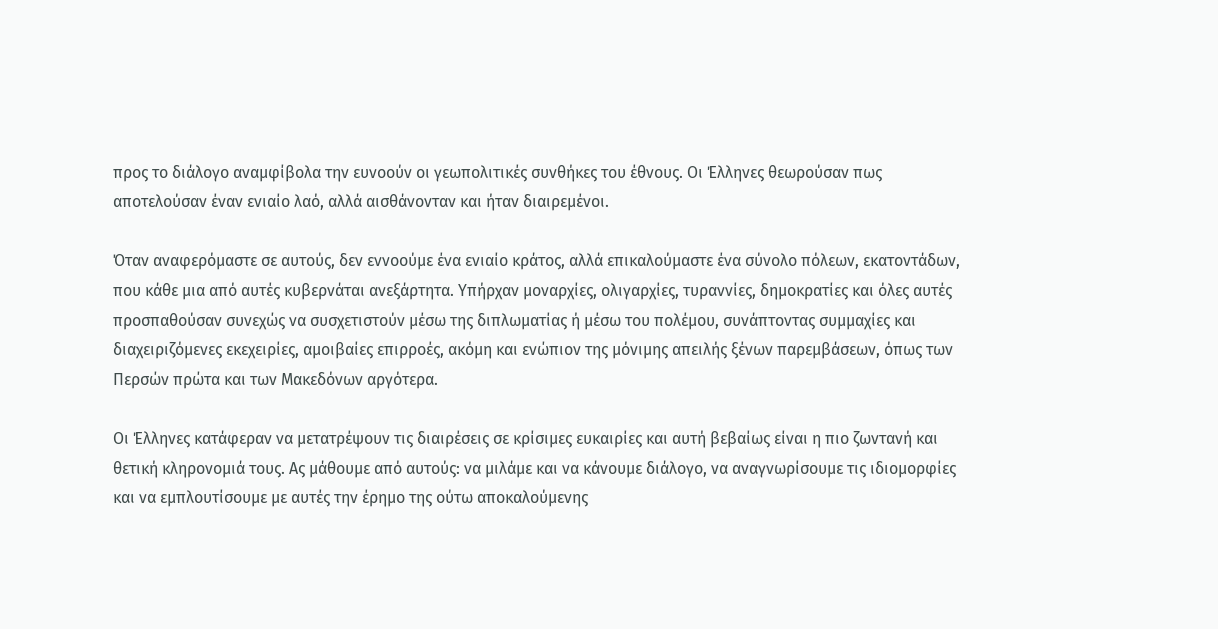προς το διάλογο αναμφίβολα την ευνοούν οι γεωπολιτικές συνθήκες του έθνους. Οι Έλληνες θεωρούσαν πως αποτελούσαν έναν ενιαίο λαό, αλλά αισθάνονταν και ήταν διαιρεμένοι.

Όταν αναφερόμαστε σε αυτούς, δεν εννοούμε ένα ενιαίο κράτος, αλλά επικαλούμαστε ένα σύνολο πόλεων, εκατοντάδων, που κάθε μια από αυτές κυβερνάται ανεξάρτητα. Υπήρχαν μοναρχίες, ολιγαρχίες, τυραννίες, δημοκρατίες και όλες αυτές προσπαθούσαν συνεχώς να συσχετιστούν μέσω της διπλωματίας ή μέσω του πολέμου, συνάπτοντας συμμαχίες και διαχειριζόμενες εκεχειρίες, αμοιβαίες επιρροές, ακόμη και ενώπιον της μόνιμης απειλής ξένων παρεμβάσεων, όπως των Περσών πρώτα και των Μακεδόνων αργότερα.

Οι Έλληνες κατάφεραν να μετατρέψουν τις διαιρέσεις σε κρίσιμες ευκαιρίες και αυτή βεβαίως είναι η πιο ζωντανή και θετική κληρονομιά τους. Ας μάθουμε από αυτούς: να μιλάμε και να κάνουμε διάλογο, να αναγνωρίσουμε τις ιδιομορφίες και να εμπλουτίσουμε με αυτές την έρημο της ούτω αποκαλούμενης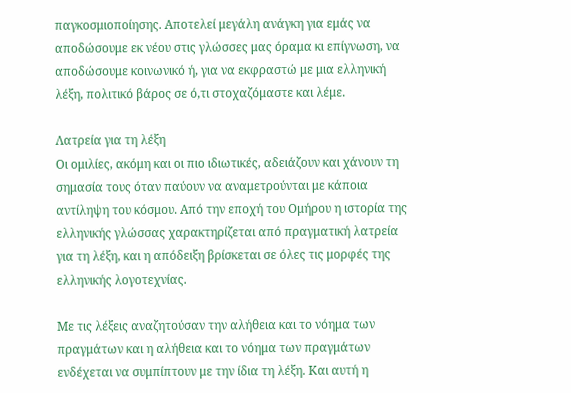παγκοσμιοποίησης. Αποτελεί μεγάλη ανάγκη για εμάς να αποδώσουμε εκ νέου στις γλώσσες μας όραμα κι επίγνωση, να αποδώσουμε κοινωνικό ή, για να εκφραστώ με μια ελληνική λέξη, πολιτικό βάρος σε ό,τι στοχαζόμαστε και λέμε.

Λατρεία για τη λέξη
Οι ομιλίες, ακόμη και οι πιο ιδιωτικές, αδειάζουν και χάνουν τη σημασία τους όταν παύουν να αναμετρούνται με κάποια αντίληψη του κόσμου. Από την εποχή του Ομήρου η ιστορία της ελληνικής γλώσσας χαρακτηρίζεται από πραγματική λατρεία για τη λέξη, και η απόδειξη βρίσκεται σε όλες τις μορφές της ελληνικής λογοτεχνίας.

Με τις λέξεις αναζητούσαν την αλήθεια και το νόημα των πραγμάτων και η αλήθεια και το νόημα των πραγμάτων ενδέχεται να συμπίπτουν με την ίδια τη λέξη. Και αυτή η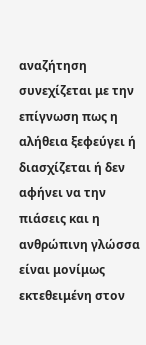αναζήτηση συνεχίζεται με την επίγνωση πως η αλήθεια ξεφεύγει ή διασχίζεται ή δεν αφήνει να την πιάσεις και η ανθρώπινη γλώσσα είναι μονίμως εκτεθειμένη στον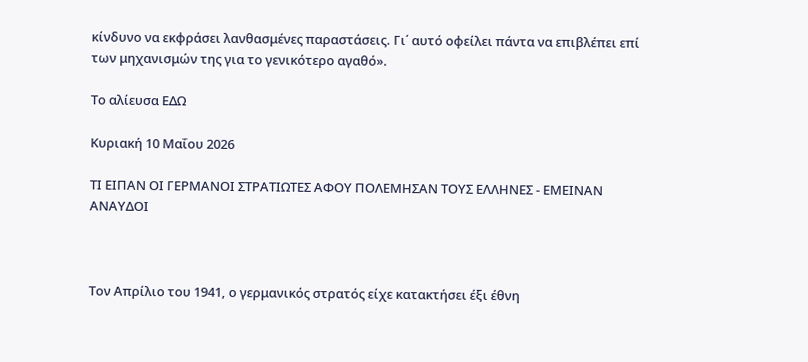κίνδυνο να εκφράσει λανθασμένες παραστάσεις. Γι΄ αυτό οφείλει πάντα να επιβλέπει επί των μηχανισμών της για το γενικότερο αγαθό».

Το αλίευσα ΕΔΩ

Κυριακή 10 Μαΐου 2026

ΤΙ ΕΙΠΑΝ ΟΙ ΓΕΡΜΑΝΟΙ ΣΤΡΑΤΙΩΤΕΣ ΑΦΟΥ ΠΟΛΕΜΗΣΑΝ ΤΟΥΣ ΕΛΛΗΝΕΣ - ΕΜΕΙΝΑΝ ΑΝΑΥΔΟΙ



Τον Απρίλιο του 1941, ο γερμανικός στρατός είχε κατακτήσει έξι έθνη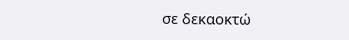σε δεκαοκτώ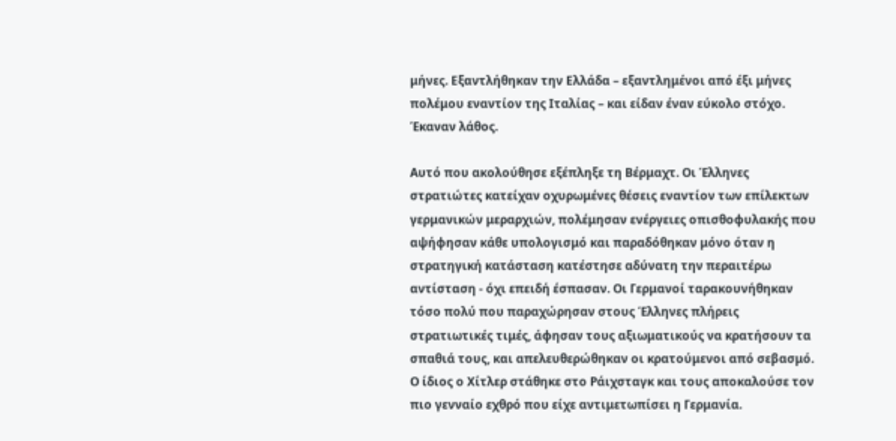μήνες. Εξαντλήθηκαν την Ελλάδα – εξαντλημένοι από έξι μήνες πολέμου εναντίον της Ιταλίας – και είδαν έναν εύκολο στόχο. Έκαναν λάθος.

Αυτό που ακολούθησε εξέπληξε τη Βέρμαχτ. Οι Έλληνες στρατιώτες κατείχαν οχυρωμένες θέσεις εναντίον των επίλεκτων γερμανικών μεραρχιών, πολέμησαν ενέργειες οπισθοφυλακής που αψήφησαν κάθε υπολογισμό και παραδόθηκαν μόνο όταν η στρατηγική κατάσταση κατέστησε αδύνατη την περαιτέρω αντίσταση - όχι επειδή έσπασαν. Οι Γερμανοί ταρακουνήθηκαν τόσο πολύ που παραχώρησαν στους Έλληνες πλήρεις στρατιωτικές τιμές, άφησαν τους αξιωματικούς να κρατήσουν τα σπαθιά τους, και απελευθερώθηκαν οι κρατούμενοι από σεβασμό. Ο ίδιος ο Χίτλερ στάθηκε στο Ράιχσταγκ και τους αποκαλούσε τον πιο γενναίο εχθρό που είχε αντιμετωπίσει η Γερμανία.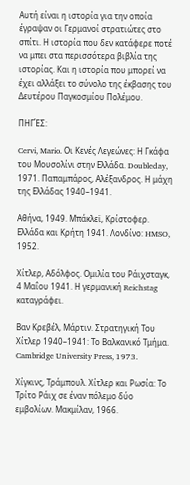Αυτή είναι η ιστορία για την οποία έγραψαν οι Γερμανοί στρατιώτες στο σπίτι. Η ιστορία που δεν κατάφερε ποτέ να μπει στα περισσότερα βιβλία της ιστορίας. Και η ιστορία που μπορεί να έχει αλλάξει το σύνολο της έκβασης του Δευτέρου Παγκοσμίου Πολέμου.

ΠΗΓΈΣ:

Cervi, Mario. Οι Κενές Λεγεώνες: Η Γκάφα του Μουσολίνι στην Ελλάδα. Doubleday, 1971. Παπαμπάρος, Αλέξανδρος. Η μάχη της Ελλάδας 1940–1941.

Αθήνα, 1949. Μπάκλεϊ, Κρίστοφερ. Ελλάδα και Κρήτη 1941. Λονδίνο: HMSO, 1952.

Χίτλερ, Αδόλφος. Ομιλία του Ράιχσταγκ, 4 Μαΐου 1941. Η γερμανική Reichstag καταγράφει.

Βαν Κρεβέλ, Μάρτιν. Στρατηγική Του Χίτλερ 1940–1941: Το Βαλκανικό Τμήμα. Cambridge University Press, 1973.

Χίγκινς, Τράμπουλ. Χίτλερ και Ρωσία: Το Τρίτο Ράιχ σε έναν πόλεμο δύο εμβολίων. Μακμίλαν, 1966.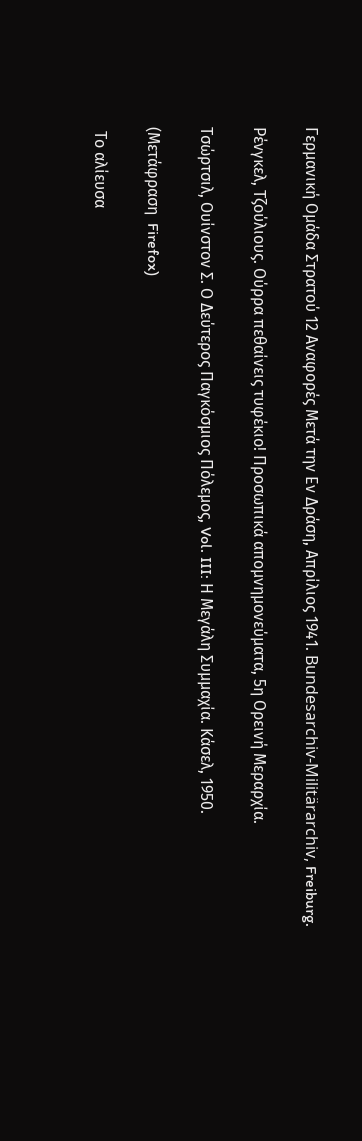Γερμανική Ομάδα Στρατού 12 Αναφορές Μετά την Εν Δράση, Απρίλιος 1941. Bundesarchiv-Militärarchiv, Freiburg.

Ρένγκελ, Τζούλιους. Ούρρα πεθαίνεις τυφέκιο! Προσωπικά απομνημονεύματα, 5η Ορεινή Μεραρχία.

Τσώρτσιλ, Ουίνστον Σ. Ο Δεύτερος Παγκόσμιος Πόλεμος, Vol. III: Η Μεγάλη Συμμαχία. Κάσελ, 1950.

(Μετάφραση  Firefox)

 Το αλίευσα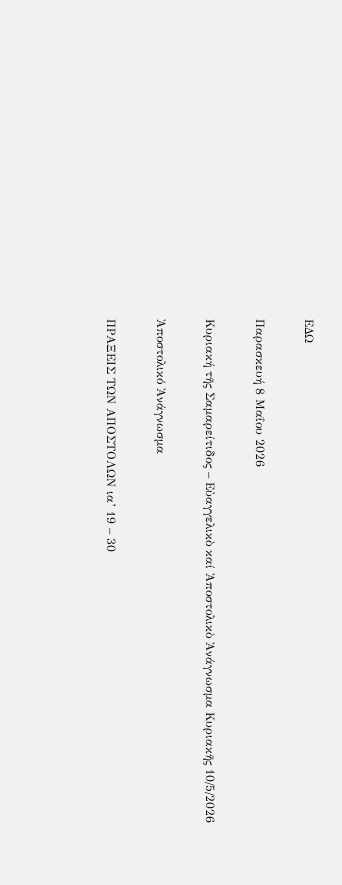ΕΔΩ

Παρασκευή 8 Μαΐου 2026

Κυριακή τῆς Σαμαρείτιδος – Εὐαγγελικὸ καί Ἀποστολικὸ Ἀνάγνωσμα Κυριακῆς 10/5/2026

Ἀποστολικό Ἀνάγνωσμα

ΠΡΑΞΕΙΣ ΤΩΝ ΑΠΟΣΤΟΛΩΝ ια’ 19 – 30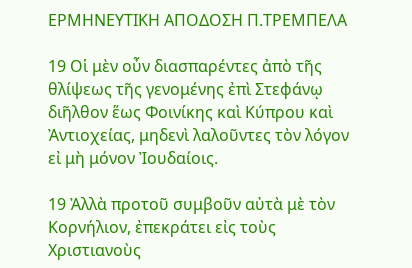ΕΡΜΗΝΕΥΤΙΚΗ ΑΠΟΔΟΣΗ Π.ΤΡΕΜΠΕΛΑ

19 Οἱ μὲν οὖν διασπαρέντες ἀπὸ τῆς θλίψεως τῆς γενομένης ἐπὶ Στεφάνῳ διῆλθον ἕως Φοινίκης καὶ Κύπρου καὶ Ἀντιοχείας, μηδενὶ λαλοῦντες τὸν λόγον εἰ μὴ μόνον Ἰουδαίοις.

19 Ἀλλὰ προτοῦ συμβοῦν αὐτὰ μὲ τὸν Κορνήλιον, ἐπεκράτει εἰς τοὺς Χριστιανοὺς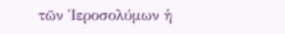τῶν Ἱεροσολύμων ἡ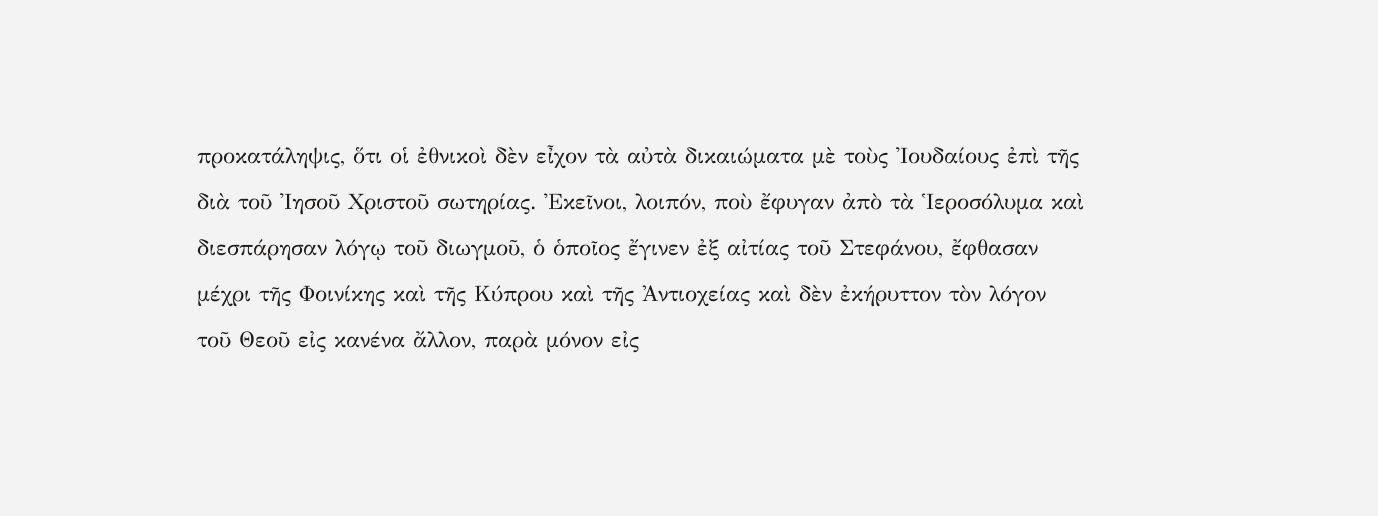προκατάληψις, ὅτι οἱ ἐθνικοὶ δὲν εἶχον τὰ αὐτὰ δικαιώματα μὲ τοὺς Ἰουδαίους ἐπὶ τῆς διὰ τοῦ Ἰησοῦ Χριστοῦ σωτηρίας. Ἐκεῖνοι, λοιπόν, ποὺ ἔφυγαν ἀπὸ τὰ Ἱεροσόλυμα καὶ διεσπάρησαν λόγῳ τοῦ διωγμοῦ, ὁ ὁποῖος ἔγινεν ἐξ αἰτίας τοῦ Στεφάνου, ἔφθασαν μέχρι τῆς Φοινίκης καὶ τῆς Κύπρου καὶ τῆς Ἀντιοχείας καὶ δὲν ἐκήρυττον τὸν λόγον τοῦ Θεοῦ εἰς κανένα ἄλλον, παρὰ μόνον εἰς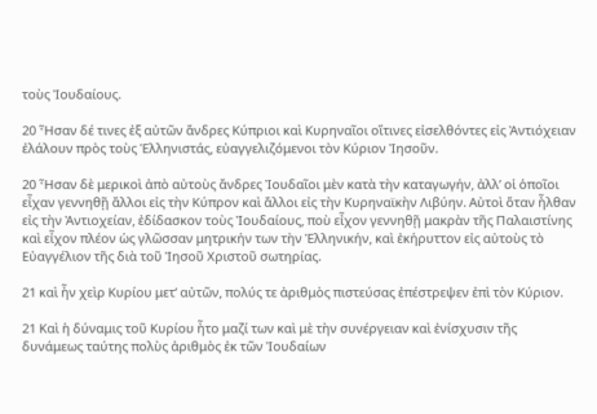τοὺς Ἰουδαίους.

20 Ἦσαν δέ τινες ἐξ αὐτῶν ἄνδρες Κύπριοι καὶ Κυρηναῖοι οἵτινες εἰσελθόντες εἰς Ἀντιόχειαν ἐλάλουν πρὸς τοὺς Ἑλληνιστάς, εὐαγγελιζόμενοι τὸν Κύριον Ἰησοῦν.

20 Ἦσαν δὲ μερικοὶ ἀπὸ αὐτοὺς ἄνδρες Ἰουδαῖοι μὲν κατὰ τὴν καταγωγήν, ἀλλ’ οἱ ὁποῖοι εἶχαν γεννηθῇ ἄλλοι εἰς τὴν Κύπρον καὶ ἄλλοι εἰς τὴν Κυρηναϊκὴν Λιβύην. Αὐτοὶ ὅταν ἦλθαν εἰς τὴν Ἀντιοχείαν, ἐδίδασκον τοὺς Ἰουδαίους, ποὺ εἶχον γεννηθῇ μακρὰν τῆς Παλαιστίνης καὶ εἶχον πλέον ὡς γλῶσσαν μητρικήν των τὴν Ἑλληνικήν, καὶ ἐκήρυττον εἰς αὐτοὺς τὸ Εὐαγγέλιον τῆς διὰ τοῦ Ἰησοῦ Χριστοῦ σωτηρίας.

21 καὶ ἦν χεὶρ Κυρίου μετ’ αὐτῶν, πολύς τε ἀριθμὸς πιστεύσας ἐπέστρεψεν ἐπὶ τὸν Κύριον.

21 Καὶ ἡ δύναμις τοῦ Κυρίου ἦτο μαζί των καὶ μὲ τὴν συνέργειαν καὶ ἐνίσχυσιν τῆς δυνάμεως ταύτης πολὺς ἀριθμὸς ἐκ τῶν Ἰουδαίων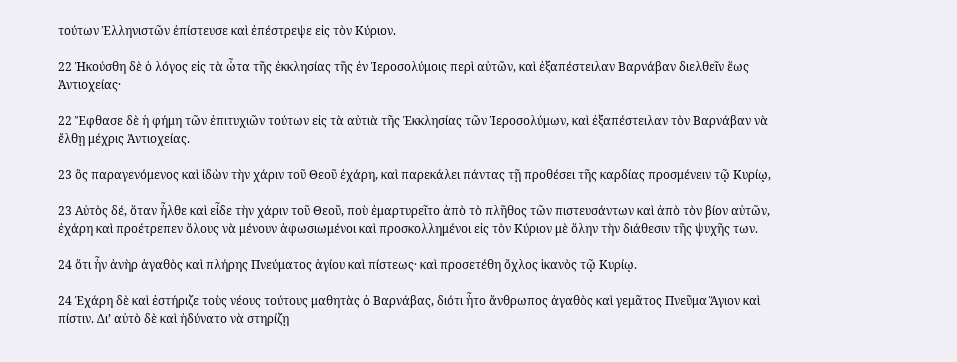τούτων Ἑλληνιστῶν ἐπίστευσε καὶ ἐπέστρεψε εἰς τὸν Κύριον.

22 Ἠκούσθη δὲ ὁ λόγος εἰς τὰ ὦτα τῆς ἐκκλησίας τῆς ἐν Ἱεροσολύμοις περὶ αὐτῶν, καὶ ἐξαπέστειλαν Βαρνάβαν διελθεῖν ἕως Ἀντιοχείας·

22 Ἔφθασε δὲ ἡ φήμη τῶν ἐπιτυχιῶν τούτων εἰς τὰ αὐτιὰ τῆς Ἐκκλησίας τῶν Ἱεροσολύμων, καὶ ἐξαπέστειλαν τὸν Βαρνάβαν νὰ ἔλθῃ μέχρις Ἀντιοχείας.

23 ὃς παραγενόμενος καὶ ἰδὼν τὴν χάριν τοῦ Θεοῦ ἐχάρη, καὶ παρεκάλει πάντας τῇ προθέσει τῆς καρδίας προσμένειν τῷ Κυρίῳ,

23 Αὐτὸς δέ, ὅταν ἦλθε καὶ εἶδε τὴν χάριν τοῦ Θεοῦ, ποὺ ἐμαρτυρεῖτο ἀπὸ τὸ πλῆθος τῶν πιστευσάντων καὶ ἀπὸ τὸν βίον αὐτῶν, ἐχάρη καὶ προέτρεπεν ὅλους νὰ μένουν ἀφωσιωμένοι καὶ προσκολλημένοι εἰς τὸν Κύριον μὲ ὅλην τὴν διάθεσιν τῆς ψυχῆς των.

24 ὅτι ἦν ἀνὴρ ἀγαθὸς καὶ πλήρης Πνεύματος ἁγίου καὶ πίστεως· καὶ προσετέθη ὄχλος ἱκανὸς τῷ Κυρίῳ.

24 Ἐχάρη δὲ καὶ ἐστήριζε τοὺς νέους τούτους μαθητὰς ὁ Βαρνάβας, διότι ἦτο ἄνθρωπος ἀγαθὸς καὶ γεμᾶτος Πνεῦμα Ἅγιον καὶ πίστιν. Δι’ αὐτὸ δὲ καὶ ἠδύνατο νὰ στηρίζῃ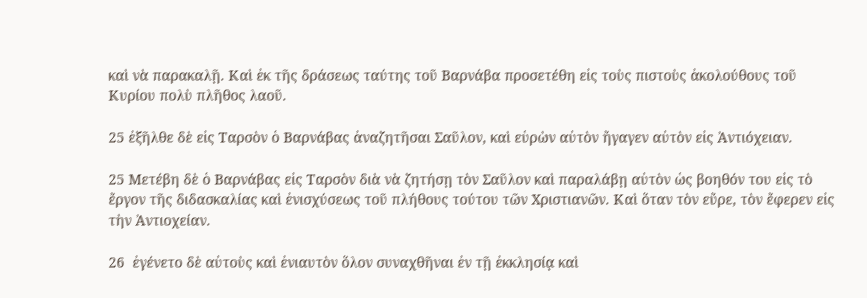καὶ νὰ παρακαλῇ. Καὶ ἐκ τῆς δράσεως ταύτης τοῦ Βαρνάβα προσετέθη εἰς τοὺς πιστοὺς ἀκολούθους τοῦ Κυρίου πολὺ πλῆθος λαοῦ.

25 ἐξῆλθε δὲ εἰς Ταρσὸν ὁ Βαρνάβας ἀναζητῆσαι Σαῦλον, καὶ εὑρὼν αὐτὸν ἤγαγεν αὐτὸν εἰς Ἀντιόχειαν.

25 Μετέβη δὲ ὁ Βαρνάβας εἰς Ταρσὸν διὰ νὰ ζητήσῃ τὸν Σαῦλον καὶ παραλάβῃ αὐτὸν ὡς βοηθόν του εἰς τὸ ἔργον τῆς διδασκαλίας καὶ ἐνισχύσεως τοῦ πλήθους τούτου τῶν Χριστιανῶν. Καὶ ὅταν τὸν εὔρε, τὸν ἔφερεν εἰς τὴν Ἀντιοχείαν.

26  ἐγένετο δὲ αὐτοὺς καὶ ἐνιαυτὸν ὅλον συναχθῆναι ἐν τῇ ἐκκλησίᾳ καὶ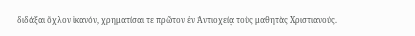διδάξαι ὄχλον ἱκανόν, χρηματίσαι τε πρῶτον ἐν Ἀντιοχείᾳ τοὺς μαθητὰς Χριστιανούς.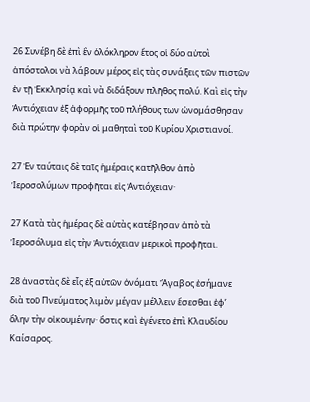26 Συνέβη δὲ ἐπὶ ἓν ὁλόκληρον ἔτος οἱ δύο αὐτοὶ ἀπόστολοι νὰ λάβουν μέρος εἰς τὰς συνάξεις τῶν πιστῶν ἐν τῇ Ἐκκλησίᾳ καὶ νὰ διδάξουν πλῆθος πολύ. Καὶ εἰς τὴν Ἀντιόχειαν ἐξ ἀφορμῆς τοῦ πλήθους των ὠνομάσθησαν διὰ πρώτην φορὰν οἱ μαθηταὶ τοῦ Κυρίου Χριστιανοί.

27 Ἐν ταύταις δὲ ταῖς ἡμέραις κατῆλθον ἀπὸ Ἱεροσολύμων προφῆται εἰς Ἀντιόχειαν·

27 Κατὰ τὰς ἡμέρας δὲ αὐτὰς κατέβησαν ἀπὸ τὰ Ἱεροσόλυμα εἰς τὴν Ἀντιόχειαν μερικοὶ προφῆται.

28 ἀναστὰς δὲ εἷς ἐξ αὐτῶν ὀνόματι Ἄγαβος ἐσήμανε διὰ τοῦ Πνεύματος λιμὸν μέγαν μέλλειν ἔσεσθαι ἐφ’ ὅλην τὴν οἰκουμένην· ὅστις καὶ ἐγένετο ἐπὶ Κλαυδίου Καίσαρος.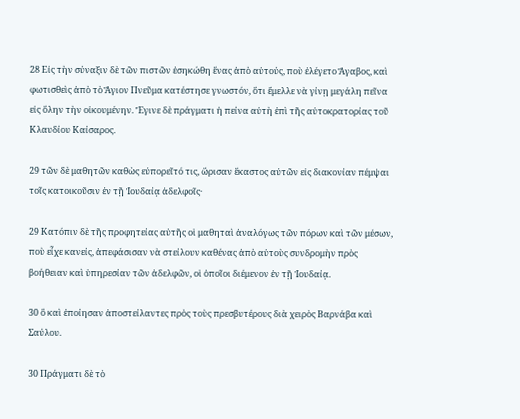28 Εἰς τὴν σύναξιν δὲ τῶν πιστῶν ἐσηκώθη ἕνας ἀπὸ αὐτούς, ποὺ ἐλέγετο Ἄγαβος, καὶ φωτισθεὶς ἀπὸ τὸ Ἅγιον Πνεῦμα κατέστησε γνωστόν, ὅτι ἔμελλε νὰ γίνῃ μεγάλη πεῖνα εἰς ὅλην τὴν οἰκουμένην. Ἔγινε δὲ πράγματι ἡ πείνα αὐτὴ ἐπὶ τῆς αὐτοκρατορίας τοῦ Κλαυδίου Καίσαρος.

29 τῶν δὲ μαθητῶν καθὼς εὐπορεῖτό τις, ὥρισαν ἕκαστος αὐτῶν εἰς διακονίαν πέμψαι τοῖς κατοικοῦσιν ἐν τῇ Ἰουδαίᾳ ἀδελφοῖς·

29 Κατόπιν δὲ τῆς προφητείας αὐτῆς οἱ μαθηταὶ ἀναλόγως τῶν πόρων καὶ τῶν μέσων, ποὺ εἶχε κανείς, ἀπεφάσισαν νὰ στείλουν καθένας ἀπὸ αὐτοὺς συνδρομὴν πρὸς βοήθειαν καὶ ὑπηρεσίαν τῶν ἀδελφῶν, οἱ ὁποῖοι διέμενον ἐν τῇ Ἰουδαίᾳ.

30 ὃ καὶ ἐποίησαν ἀποστείλαντες πρὸς τοὺς πρεσβυτέρους διὰ χειρὸς Βαρνάβα καὶ Σαύλου.

30 Πράγματι δὲ τὸ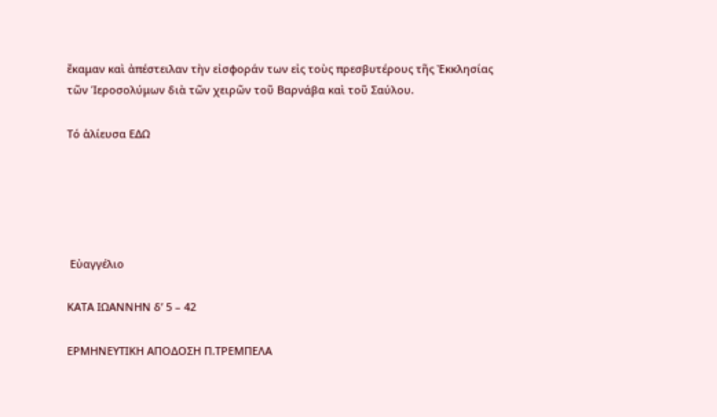ἔκαμαν καὶ ἀπέστειλαν τὴν εἰσφοράν των εἰς τοὺς πρεσβυτέρους τῆς Ἐκκλησίας τῶν Ἱεροσολύμων διὰ τῶν χειρῶν τοῦ Βαρνάβα καὶ τοῦ Σαύλου.

Τό ἁλίευσα ΕΔΩ





 Εὐαγγέλιο

ΚΑΤΑ ΙΩΑΝΝΗΝ δ’ 5 – 42

ΕΡΜΗΝΕΥΤΙΚΗ ΑΠΟΔΟΣΗ Π.ΤΡΕΜΠΕΛΑ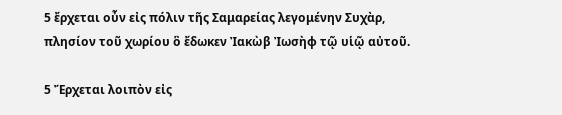5 ἔρχεται οὖν εἰς πόλιν τῆς Σαμαρείας λεγομένην Συχὰρ, πλησίον τοῦ χωρίου ὃ ἔδωκεν Ἰακὼβ Ἰωσὴφ τῷ υἱῷ αὐτοῦ.

5 Ἔρχεται λοιπὸν εἰς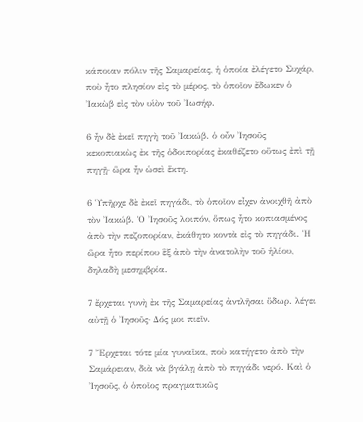κάποιαν πόλιν τῆς Σαμαρείας, ἡ ὁποία ἐλέγετο Συχάρ, ποὺ ἦτο πλησίον εἰς τὸ μέρος, τὸ ὁποῖον ἔδωκεν ὁ Ἰακὼβ εἰς τὸν υἱὸν τοῦ Ἰωσήφ.

6 ἦν δὲ ἐκεῖ πηγὴ τοῦ Ἰακώβ. ὁ οὖν Ἰησοῦς κεκοπιακὼς ἐκ τῆς ὁδοιπορίας ἐκαθέζετο οὕτως ἐπὶ τῇ πηγῇ· ὥρα ἦν ὡσεὶ ἕκτη.

6 Ὑπῆρχε δὲ ἐκεῖ πηγάδι, τὸ ὁποῖον εἶχεν ἀνοιχθῆ ἀπὸ τὸν Ἰακώβ. Ὁ Ἰησοῦς λοιπόν, ὅπως ἦτο κοπιασμένος ἀπὸ τὴν πεζοπορίαν, ἐκάθητο κοντὰ εἰς τὸ πηγάδι. Ἡ ὥρα ἦτο περίπου ἓξ ἀπὸ τὴν ἀνατολὴν τοῦ ἡλίου, δηλαδὴ μεσημβρία.

7 ἔρχεται γυνὴ ἐκ τῆς Σαμαρείας ἀντλῆσαι ὕδωρ. λέγει αὐτῇ ὁ Ἰησοῦς· Δός μοι πιεῖν.

7 Ἔρχεται τότε μία γυναῖκα, ποὺ κατήγετο ἀπὸ τὴν Σαμάρειαν, διὰ νὰ βγάλῃ ἀπὸ τὸ πηγάδι νερό. Καὶ ὁ Ἰησοῦς, ὁ ὁποῖος πραγματικῶς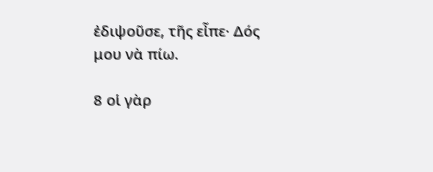ἐδιψοῦσε, τῆς εἶπε· Δός μου νὰ πίω.

8 οἱ γὰρ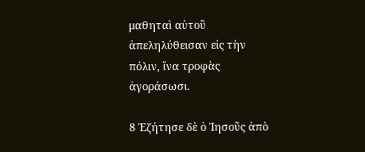μαθηταὶ αὐτοῦ ἀπεληλύθεισαν εἰς τὴν πόλιν, ἵνα τροφὰς ἀγοράσωσι.

8 Ἐζήτησε δὲ ὁ Ἰησοῦς ἀπὸ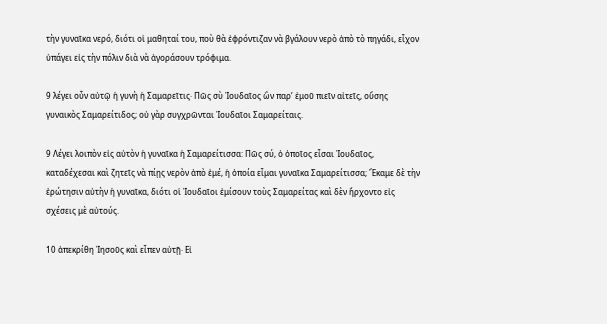τὴν γυναῖκα νερό, διότι οἱ μαθηταί του, ποὺ θὰ ἐφρόντιζαν νὰ βγάλουν νερὸ ἀπὸ τὸ πηγάδι, εἶχον ὑπάγει εἰς τὴν πόλιν διὰ νὰ ἀγοράσουν τρόφιμα.

9 λέγει οὖν αὐτῷ ἡ γυνὴ ἡ Σαμαρεῖτις· Πῶς σὺ Ἰουδαῖος ὢν παρ’ ἐμοῦ πιεῖν αἰτεῖς, οὔσης γυναικὸς Σαμαρείτιδος; οὐ γὰρ συγχρῶνται Ἰουδαῖοι Σαμαρείταις.

9 Λέγει λοιπὸν εἰς αὐτὸν ἡ γυναῖκα ἡ Σαμαρείτισσα: Πῶς σύ, ὁ ὁποῖος εἶσαι Ἰουδαῖος, καταδέχεσαι καὶ ζητεῖς νὰ πίῃς νερὸν ἀπὸ ἐμέ, ἡ ὁποία εἶμαι γυναῖκα Σαμαρείτισσα; Ἔκαμε δὲ τὴν ἐρώτησιν αὐτὴν ἡ γυναῖκα, διότι οἱ Ἰουδαῖοι ἐμίσουν τοὺς Σαμαρείτας καὶ δὲν ἤρχοντο εἰς σχέσεις μὲ αὐτούς.

10 ἀπεκρίθη Ἰησοῦς καὶ εἶπεν αὐτῇ· Εἰ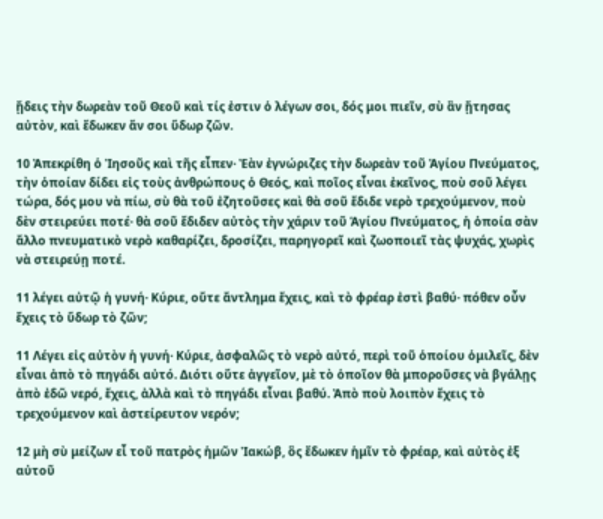ᾔδεις τὴν δωρεὰν τοῦ Θεοῦ καὶ τίς ἐστιν ὁ λέγων σοι, δός μοι πιεῖν, σὺ ἂν ᾔτησας αὐτὸν, καὶ ἔδωκεν ἄν σοι ὕδωρ ζῶν.

10 Ἀπεκρίθη ὁ Ἰησοῦς καὶ τῆς εἶπεν· Ἐὰν ἐγνώριζες τὴν δωρεὰν τοῦ Ἁγίου Πνεύματος, τὴν ὁποίαν δίδει εἰς τοὺς ἀνθρώπους ὁ Θεός, καὶ ποῖος εἶναι ἐκεῖνος, ποὺ σοῦ λέγει τώρα, δός μου νὰ πίω, σὺ θὰ τοῦ ἐζητοῦσες καὶ θὰ σοῦ ἔδιδε νερὸ τρεχούμενον, ποὺ δὲν στειρεύει ποτέ· θὰ σοῦ ἔδιδεν αὐτὸς τὴν χάριν τοῦ Ἁγίου Πνεύματος, ἡ ὁποία σὰν ἄλλο πνευματικὸ νερὸ καθαρίζει, δροσίζει, παρηγορεῖ καὶ ζωοποιεῖ τὰς ψυχάς, χωρὶς νὰ στειρεύῃ ποτέ.

11 λέγει αὐτῷ ἡ γυνή· Κύριε, οὔτε ἄντλημα ἔχεις, καὶ τὸ φρέαρ ἐστὶ βαθύ· πόθεν οὖν ἔχεις τὸ ὕδωρ τὸ ζῶν;

11 Λέγει εἰς αὐτὸν ἡ γυνή· Κύριε, ἀσφαλῶς τὸ νερὸ αὐτό, περὶ τοῦ ὁποίου ὁμιλεῖς, δὲν εἶναι ἀπὸ τὸ πηγάδι αὐτό. Διότι οὔτε ἀγγεῖον, μὲ τὸ ὁποῖον θὰ μποροῦσες νὰ βγάλῃς ἀπὸ ἐδῶ νερό, ἔχεις, ἀλλὰ καὶ τὸ πηγάδι εἶναι βαθύ. Ἀπὸ ποὺ λοιπὸν ἔχεις τὸ τρεχούμενον καὶ ἀστείρευτον νερόν;

12 μὴ σὺ μείζων εἶ τοῦ πατρὸς ἡμῶν Ἰακώβ, ὃς ἔδωκεν ἡμῖν τὸ φρέαρ, καὶ αὐτὸς ἐξ αὐτοῦ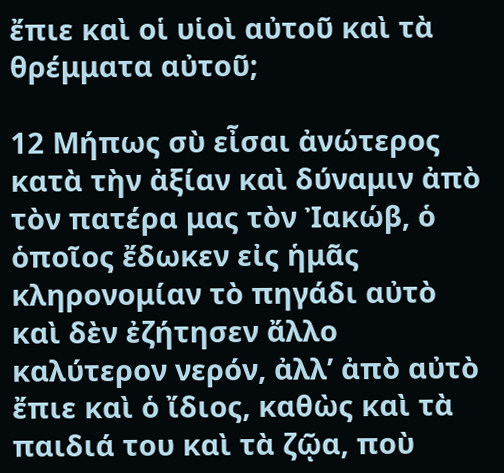ἔπιε καὶ οἱ υἱοὶ αὐτοῦ καὶ τὰ θρέμματα αὐτοῦ;

12 Μήπως σὺ εἶσαι ἀνώτερος κατὰ τὴν ἀξίαν καὶ δύναμιν ἀπὸ τὸν πατέρα μας τὸν Ἰακώβ, ὁ ὁποῖος ἔδωκεν εἰς ἡμᾶς κληρονομίαν τὸ πηγάδι αὐτὸ καὶ δὲν ἐζήτησεν ἄλλο καλύτερον νερόν, ἀλλ’ ἀπὸ αὐτὸ ἔπιε καὶ ὁ ἴδιος, καθὼς καὶ τὰ παιδιά του καὶ τὰ ζῷα, ποὺ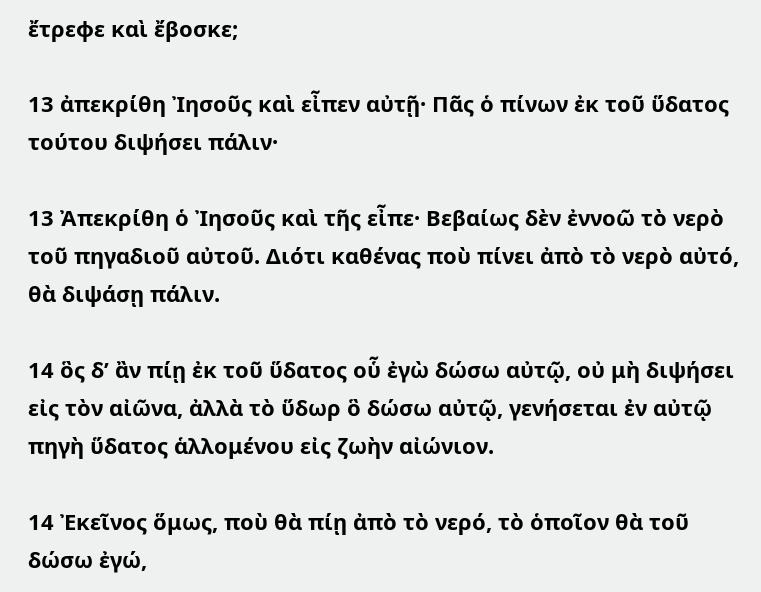ἔτρεφε καὶ ἔβοσκε;

13 ἀπεκρίθη Ἰησοῦς καὶ εἶπεν αὐτῇ· Πᾶς ὁ πίνων ἐκ τοῦ ὕδατος τούτου διψήσει πάλιν·

13 Ἀπεκρίθη ὁ Ἰησοῦς καὶ τῆς εἶπε· Βεβαίως δὲν ἐννοῶ τὸ νερὸ τοῦ πηγαδιοῦ αὐτοῦ. Διότι καθένας ποὺ πίνει ἀπὸ τὸ νερὸ αὐτό, θὰ διψάσῃ πάλιν.

14 ὃς δ’ ἂν πίῃ ἐκ τοῦ ὕδατος οὗ ἐγὼ δώσω αὐτῷ, οὐ μὴ διψήσει εἰς τὸν αἰῶνα, ἀλλὰ τὸ ὕδωρ ὃ δώσω αὐτῷ, γενήσεται ἐν αὐτῷ πηγὴ ὕδατος ἁλλομένου εἰς ζωὴν αἰώνιον.

14 Ἐκεῖνος ὅμως, ποὺ θὰ πίῃ ἀπὸ τὸ νερό, τὸ ὁποῖον θὰ τοῦ δώσω ἐγώ,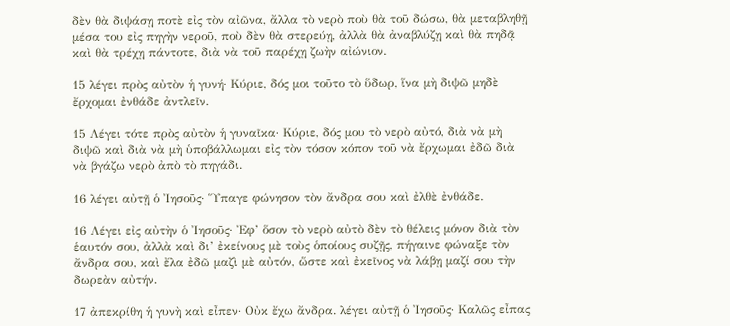δὲν θὰ διψάσῃ ποτὲ εἰς τὸν αἰῶνα, ἄλλα τὸ νερὸ ποὺ θὰ τοῦ δώσω, θὰ μεταβληθῇ μέσα του εἰς πηγὴν νεροῦ, ποὺ δὲν θὰ στερεύῃ, ἀλλὰ θὰ ἀναβλύζῃ καὶ θὰ πηδᾷ καὶ θὰ τρέχῃ πάντοτε, διὰ νὰ τοῦ παρέχῃ ζωὴν αἰώνιον.

15 λέγει πρὸς αὐτὸν ἡ γυνή· Κύριε, δός μοι τοῦτο τὸ ὕδωρ, ἵνα μὴ διψῶ μηδὲ ἔρχομαι ἐνθάδε ἀντλεῖν.

15 Λέγει τότε πρὸς αὐτὸν ἡ γυναῖκα· Κύριε, δός μου τὸ νερὸ αὐτό, διὰ νὰ μὴ διψῶ καὶ διὰ νὰ μὴ ὑποβάλλωμαι εἰς τὸν τόσον κόπον τοῦ νὰ ἔρχωμαι ἐδῶ διὰ νὰ βγάζω νερὸ ἀπὸ τὸ πηγάδι.

16 λέγει αὐτῇ ὁ Ἰησοῦς· Ὕπαγε φώνησον τὸν ἄνδρα σου καὶ ἐλθὲ ἐνθάδε.

16 Λέγει εἰς αὐτὴν ὁ Ἰησοῦς· Ἐφ’ ὅσον τὸ νερὸ αὐτὸ δὲν τὸ θέλεις μόνον διὰ τὸν ἑαυτόν σου, ἀλλὰ καὶ δι’ ἐκείνους μὲ τοὺς ὁποίους συζῇς, πήγαινε φώναξε τὸν ἄνδρα σου, καὶ ἔλα ἐδῶ μαζὶ μὲ αὐτόν, ὥστε καὶ ἐκεῖνος νὰ λάβῃ μαζί σου τὴν δωρεὰν αὐτήν.

17 ἀπεκρίθη ἡ γυνὴ καὶ εἶπεν· Οὐκ ἔχω ἄνδρα. λέγει αὐτῇ ὁ Ἰησοῦς· Καλῶς εἶπας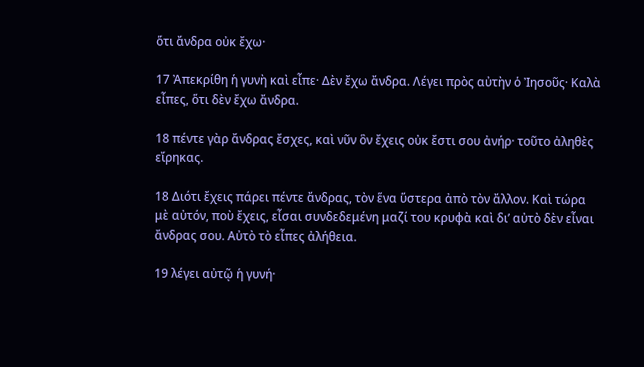ὅτι ἄνδρα οὐκ ἔχω·

17 Ἀπεκρίθη ἡ γυνὴ καὶ εἶπε· Δὲν ἔχω ἄνδρα. Λέγει πρὸς αὐτὴν ὁ Ἰησοῦς· Καλὰ εἶπες, ὅτι δὲν ἔχω ἄνδρα.

18 πέντε γὰρ ἄνδρας ἔσχες, καὶ νῦν ὃν ἔχεις οὐκ ἔστι σου ἀνήρ· τοῦτο ἀληθὲς εἴρηκας.

18 Διότι ἔχεις πάρει πέντε ἄνδρας, τὸν ἕνα ὕστερα ἀπὸ τὸν ἄλλον. Καὶ τώρα μὲ αὐτόν, ποὺ ἔχεις, εἶσαι συνδεδεμένη μαζί του κρυφὰ καὶ δι’ αὐτὸ δὲν εἶναι ἄνδρας σου. Αὐτὸ τὸ εἶπες ἀλήθεια.

19 λέγει αὐτῷ ἡ γυνή·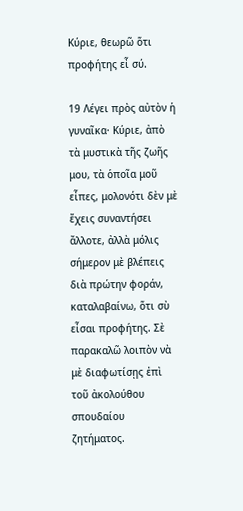Κύριε, θεωρῶ ὅτι προφήτης εἶ σύ.

19 Λέγει πρὸς αὐτὸν ἡ γυναῖκα· Κύριε, ἀπὸ τὰ μυστικὰ τῆς ζωῆς μου, τὰ ὁποῖα μοῦ εἶπες, μολονότι δὲν μὲ ἔχεις συναντήσει ἄλλοτε, ἀλλὰ μόλις σήμερον μὲ βλέπεις διὰ πρώτην φοράν, καταλαβαίνω, ὅτι σὺ εἶσαι προφήτης. Σὲ παρακαλῶ λοιπὸν νὰ μὲ διαφωτίσῃς ἐπὶ τοῦ ἀκολούθου σπουδαίου ζητήματος.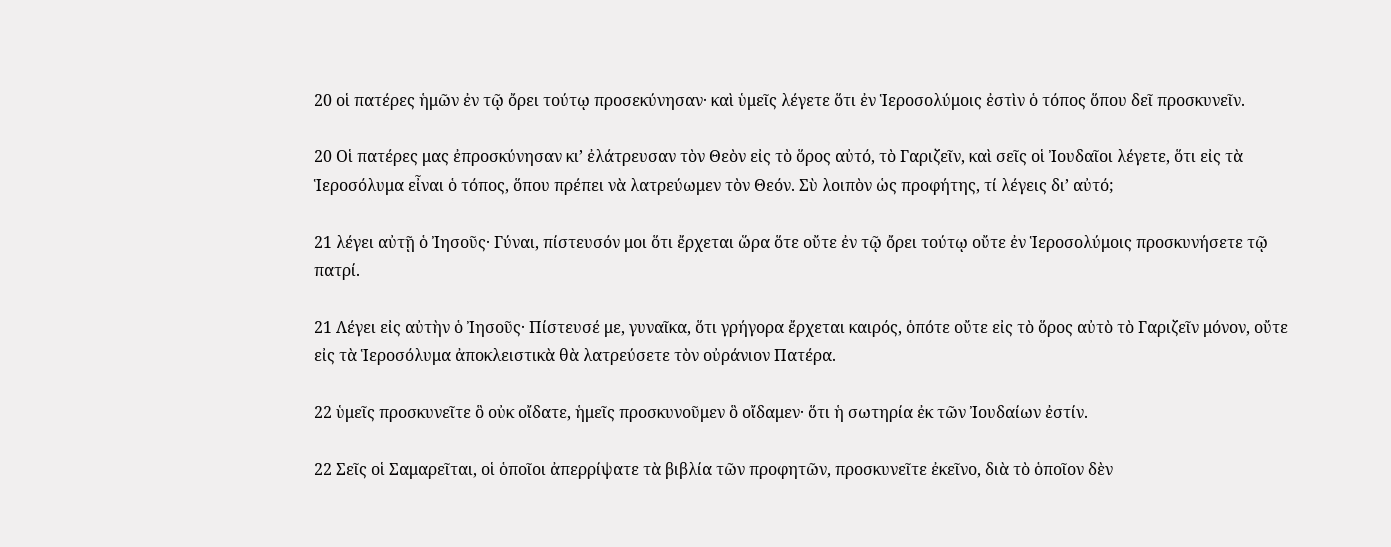20 οἱ πατέρες ἡμῶν ἐν τῷ ὄρει τούτῳ προσεκύνησαν· καὶ ὑμεῖς λέγετε ὅτι ἐν Ἱεροσολύμοις ἐστὶν ὁ τόπος ὅπου δεῖ προσκυνεῖν.

20 Οἱ πατέρες μας ἐπροσκύνησαν κι’ ἐλάτρευσαν τὸν Θεὸν εἰς τὸ ὅρος αὐτό, τὸ Γαριζεῖν, καὶ σεῖς οἱ Ἰουδαῖοι λέγετε, ὅτι εἰς τὰ Ἱεροσόλυμα εἶναι ὁ τόπος, ὅπου πρέπει νὰ λατρεύωμεν τὸν Θεόν. Σὺ λοιπὸν ὡς προφήτης, τί λέγεις δι’ αὐτό;

21 λέγει αὐτῇ ὁ Ἰησοῦς· Γύναι, πίστευσόν μοι ὅτι ἔρχεται ὥρα ὅτε οὔτε ἐν τῷ ὄρει τούτῳ οὔτε ἐν Ἱεροσολύμοις προσκυνήσετε τῷ πατρί.

21 Λέγει εἰς αὐτὴν ὁ Ἰησοῦς· Πίστευσέ με, γυναῖκα, ὅτι γρήγορα ἔρχεται καιρός, ὁπότε οὔτε εἰς τὸ ὅρος αὐτὸ τὸ Γαριζεῖν μόνον, οὔτε εἰς τὰ Ἱεροσόλυμα ἀποκλειστικὰ θὰ λατρεύσετε τὸν οὐράνιον Πατέρα.

22 ὑμεῖς προσκυνεῖτε ὃ οὐκ οἴδατε, ἡμεῖς προσκυνοῦμεν ὃ οἴδαμεν· ὅτι ἡ σωτηρία ἐκ τῶν Ἰουδαίων ἐστίν.

22 Σεῖς οἱ Σαμαρεῖται, οἱ ὁποῖοι ἀπερρίψατε τὰ βιβλία τῶν προφητῶν, προσκυνεῖτε ἐκεῖνο, διὰ τὸ ὁποῖον δὲν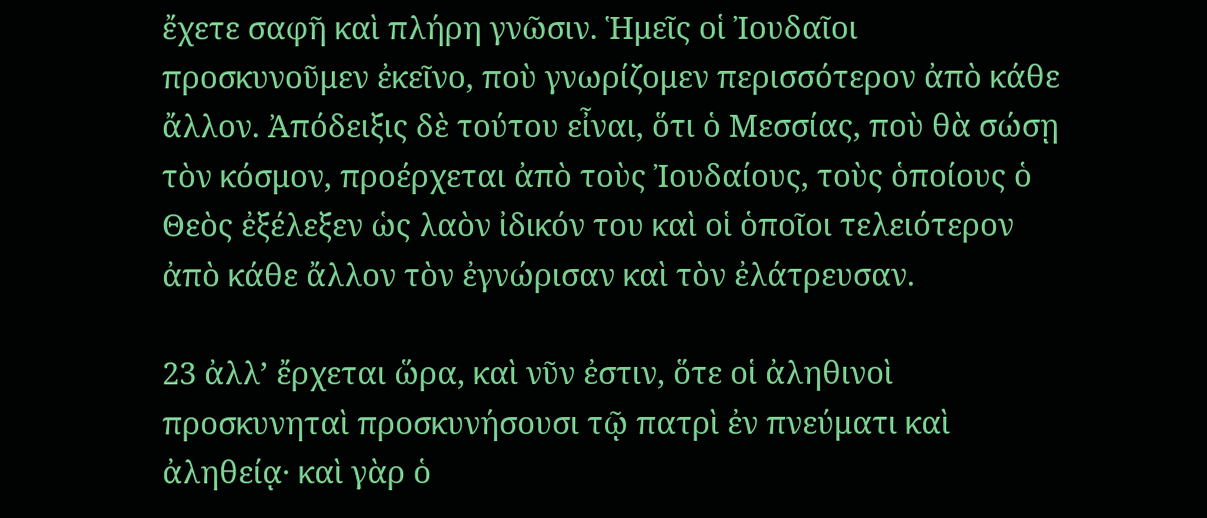ἔχετε σαφῆ καὶ πλήρη γνῶσιν. Ἡμεῖς οἱ Ἰουδαῖοι προσκυνοῦμεν ἐκεῖνο, ποὺ γνωρίζομεν περισσότερον ἀπὸ κάθε ἄλλον. Ἀπόδειξις δὲ τούτου εἶναι, ὅτι ὁ Μεσσίας, ποὺ θὰ σώσῃ τὸν κόσμον, προέρχεται ἀπὸ τοὺς Ἰουδαίους, τοὺς ὁποίους ὁ Θεὸς ἐξέλεξεν ὡς λαὸν ἰδικόν του καὶ οἱ ὁποῖοι τελειότερον ἀπὸ κάθε ἄλλον τὸν ἐγνώρισαν καὶ τὸν ἐλάτρευσαν.

23 ἀλλ’ ἔρχεται ὥρα, καὶ νῦν ἐστιν, ὅτε οἱ ἀληθινοὶ προσκυνηταὶ προσκυνήσουσι τῷ πατρὶ ἐν πνεύματι καὶ ἀληθείᾳ· καὶ γὰρ ὁ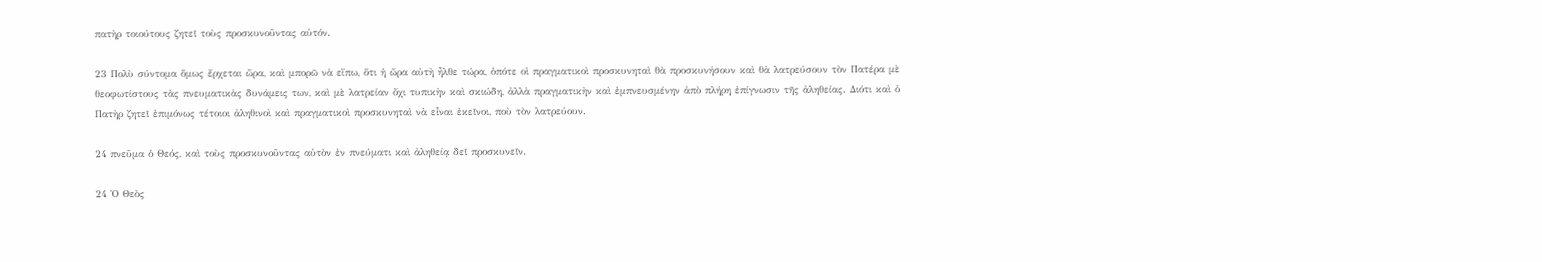πατὴρ τοιούτους ζητεῖ τοὺς προσκυνοῦντας αὐτόν.

23 Πολὺ σύντομα ὅμως ἔρχεται ὥρα, καὶ μπορῶ νὰ εἴπω, ὅτι ἡ ὥρα αὐτὴ ἦλθε τώρα, ὁπότε οἱ πραγματικοὶ προσκυνηταὶ θὰ προσκυνήσουν καὶ θὰ λατρεύσουν τὸν Πατέρα μὲ θεοφωτίστους τὰς πνευματικὰς δυνάμεις των, καὶ μὲ λατρείαν ὄχι τυπικὴν καὶ σκιώδη, ἀλλὰ πραγματικὴν καὶ ἐμπνευσμένην ἀπὸ πλήρη ἐπίγνωσιν τῆς ἀληθείας. Διότι καὶ ὁ Πατὴρ ζητεῖ ἐπιμόνως τέτοιοι ἀληθινοὶ καὶ πραγματικοὶ προσκυνηταὶ νὰ εἶναι ἐκεῖνοι, ποὺ τὸν λατρεύουν.

24 πνεῦμα ὁ Θεός, καὶ τοὺς προσκυνοῦντας αὐτὸν ἐν πνεύματι καὶ ἀληθείᾳ δεῖ προσκυνεῖν.

24 Ὁ Θεὸς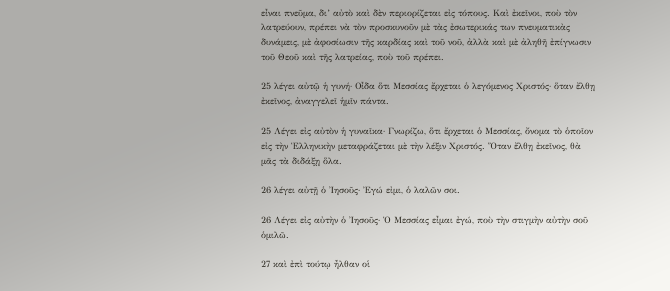εἶναι πνεῦμα, δι’ αὐτὸ καὶ δὲν περιορίζεται εἰς τόπους. Καὶ ἐκεῖνοι, ποὺ τὸν λατρεύουν, πρέπει νὰ τὸν προσκυνοῦν μὲ τὰς ἐσωτερικάς των πνευματικὰς δυνάμεις, μὲ ἀφοσίωσιν τῆς καρδίας καὶ τοῦ νοῦ, ἀλλὰ καὶ μὲ ἀληθῆ ἐπίγνωσιν τοῦ Θεοῦ καὶ τῆς λατρείας, ποὺ τοῦ πρέπει.

25 λέγει αὐτῷ ἡ γυνή· Οἶδα ὅτι Μεσσίας ἔρχεται ὁ λεγόμενος Χριστός· ὅταν ἔλθῃ ἐκεῖνος, ἀναγγελεῖ ἡμῖν πάντα.

25 Λέγει εἰς αὐτὸν ἡ γυναῖκα· Γνωρίζω, ὅτι ἔρχεται ὁ Μεσσίας, ὄνομα τὸ ὁποῖον εἰς τὴν Ἑλληνικὴν μεταφράζεται μὲ τὴν λέξιν Χριστός. Ὅταν ἔλθῃ ἐκεῖνος, θὰ μᾶς τὰ διδάξῃ ὅλα.

26 λέγει αὐτῇ ὁ Ἰησοῦς· Ἐγώ εἰμι, ὁ λαλῶν σοι.

26 Λέγει εἰς αὐτὴν ὁ Ἰησοῦς· Ὁ Μεσσίας εἶμαι ἐγώ, ποὺ τὴν στιγμὴν αὐτὴν σοῦ ὁμιλῶ.

27 καὶ ἐπὶ τούτῳ ἦλθαν οἱ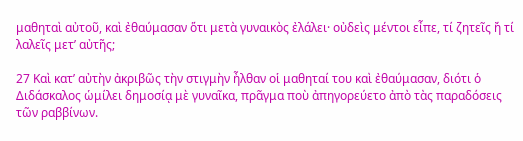μαθηταὶ αὐτοῦ, καὶ ἐθαύμασαν ὅτι μετὰ γυναικὸς ἐλάλει· οὐδεὶς μέντοι εἶπε, τί ζητεῖς ἤ τί λαλεῖς μετ’ αὐτῆς;

27 Καὶ κατ’ αὐτὴν ἀκριβῶς τὴν στιγμὴν ἦλθαν οἱ μαθηταί του καὶ ἐθαύμασαν, διότι ὁ Διδάσκαλος ὡμίλει δημοσίᾳ μὲ γυναῖκα, πρᾶγμα ποὺ ἀπηγορεύετο ἀπὸ τὰς παραδόσεις τῶν ραββίνων.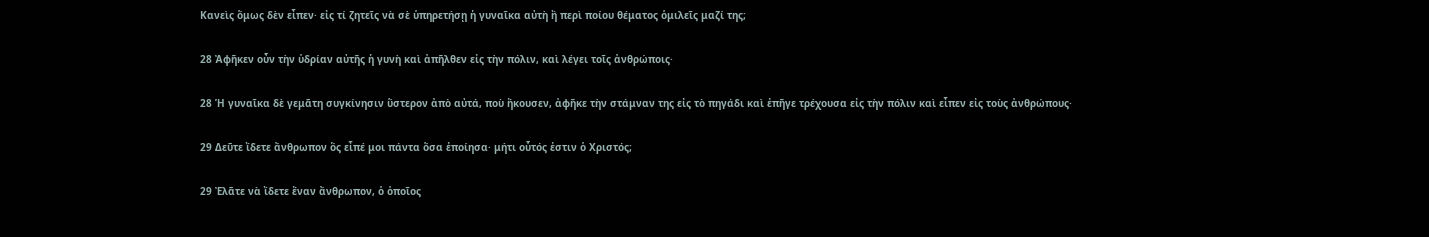Κανεὶς ὅμως δὲν εἶπεν· εἰς τί ζητεῖς νὰ σὲ ὑπηρετήσῃ ἡ γυναῖκα αὐτὴ ἢ περὶ ποίου θέματος ὁμιλεῖς μαζί της;

28 Ἀφῆκεν οὖν τὴν ὑδρίαν αὐτῆς ἡ γυνὴ καὶ ἀπῆλθεν εἰς τὴν πόλιν, καὶ λέγει τοῖς ἀνθρώποις·

28 Ἡ γυναῖκα δὲ γεμᾶτη συγκίνησιν ὕστερον ἀπὸ αὐτά, ποὺ ἤκουσεν, ἀφῆκε τὴν στάμναν της εἰς τὸ πηγάδι καὶ ἐπῆγε τρέχουσα εἰς τὴν πόλιν καὶ εἶπεν εἰς τοὺς ἀνθρώπους·

29 Δεῦτε ἴδετε ἄνθρωπον ὃς εἶπέ μοι πάντα ὅσα ἐποίησα· μήτι οὗτός ἐστιν ὁ Χριστός;

29 Ἐλᾶτε νὰ ἴδετε ἔναν ἄνθρωπον, ὁ ὁποῖος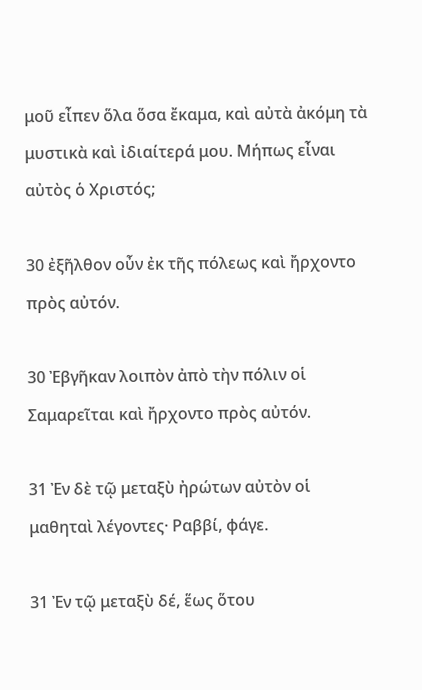μοῦ εἶπεν ὅλα ὅσα ἔκαμα, καὶ αὐτὰ ἀκόμη τὰ μυστικὰ καὶ ἰδιαίτερά μου. Μήπως εἶναι αὐτὸς ὁ Χριστός;

30 ἐξῆλθον οὖν ἐκ τῆς πόλεως καὶ ἤρχοντο πρὸς αὐτόν.

30 Ἐβγῆκαν λοιπὸν ἀπὸ τὴν πόλιν οἱ Σαμαρεῖται καὶ ἤρχοντο πρὸς αὐτόν.

31 Ἐν δὲ τῷ μεταξὺ ἠρώτων αὐτὸν οἱ μαθηταὶ λέγοντες· Ραββί, φάγε.

31 Ἐν τῷ μεταξὺ δέ, ἕως ὅτου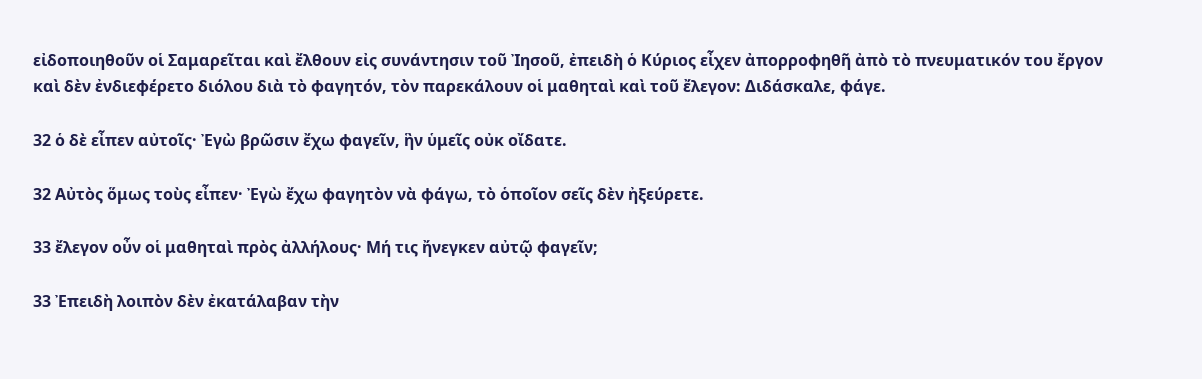εἰδοποιηθοῦν οἱ Σαμαρεῖται καὶ ἔλθουν εἰς συνάντησιν τοῦ Ἰησοῦ, ἐπειδὴ ὁ Κύριος εἶχεν ἀπορροφηθῆ ἀπὸ τὸ πνευματικόν του ἔργον καὶ δὲν ἐνδιεφέρετο διόλου διὰ τὸ φαγητόν, τὸν παρεκάλουν οἱ μαθηταὶ καὶ τοῦ ἔλεγον: Διδάσκαλε, φάγε.

32 ὁ δὲ εἶπεν αὐτοῖς· Ἐγὼ βρῶσιν ἔχω φαγεῖν, ἣν ὑμεῖς οὐκ οἴδατε.

32 Αὐτὸς ὅμως τοὺς εἶπεν· Ἐγὼ ἔχω φαγητὸν νὰ φάγω, τὸ ὁποῖον σεῖς δὲν ἠξεύρετε.

33 ἔλεγον οὖν οἱ μαθηταὶ πρὸς ἀλλήλους· Μή τις ἤνεγκεν αὐτῷ φαγεῖν;

33 Ἐπειδὴ λοιπὸν δὲν ἐκατάλαβαν τὴν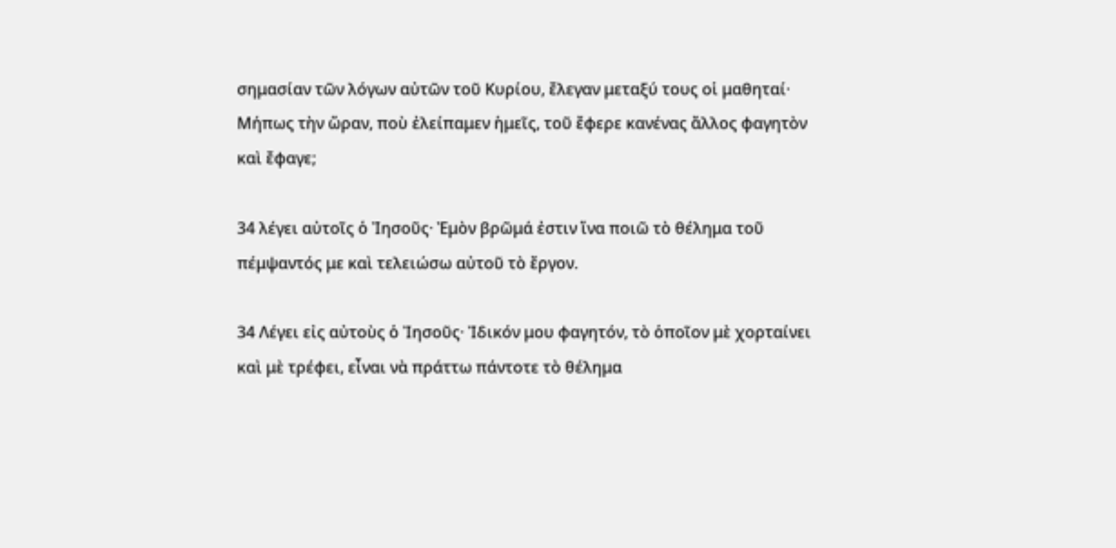σημασίαν τῶν λόγων αὐτῶν τοῦ Κυρίου, ἔλεγαν μεταξύ τους οἱ μαθηταί· Μήπως τὴν ὥραν, ποὺ ἐλείπαμεν ἡμεῖς, τοῦ ἔφερε κανένας ἄλλος φαγητὸν καὶ ἔφαγε;

34 λέγει αὐτοῖς ὁ Ἰησοῦς· Ἐμὸν βρῶμά ἐστιν ἵνα ποιῶ τὸ θέλημα τοῦ πέμψαντός με καὶ τελειώσω αὐτοῦ τὸ ἔργον.

34 Λέγει εἰς αὐτοὺς ὁ Ἰησοῦς· Ἰδικόν μου φαγητόν, τὸ ὁποῖον μὲ χορταίνει καὶ μὲ τρέφει, εἶναι νὰ πράττω πάντοτε τὸ θέλημα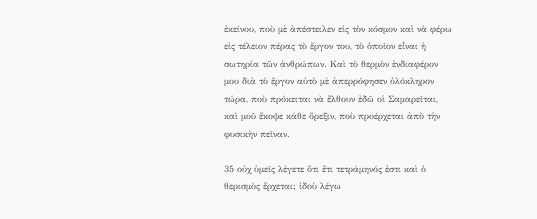ἐκείνου, ποὺ μὲ ἀπέστειλεν εἰς τὸν κόσμον καὶ νὰ φέρω εἰς τέλειον πέρας τὸ ἔργον του, τὸ ὁποῖον εἶναι ἡ σωτηρία τῶν ἀνθρώπων. Καὶ τὸ θερμὸν ἐνδιαφέρον μου διὰ τὸ ἔργον αὐτὸ μὲ ἀπερρόφησεν ὁλόκληρον τώρα, ποὺ πρόκειται νὰ ἔλθουν ἐδῶ οἱ Σαμαρεῖται, καὶ μοῦ ἔκοψε κάθε ὄρεξιν, ποὺ προέρχεται ἀπὸ τὴν φυσικὴν πεῖναν.

35 οὐχ ὑμεῖς λέγετε ὅτι ἔτι τετράμηνός ἐστι καὶ ὁ θερισμὸς ἔρχεται; ἰδοὺ λέγω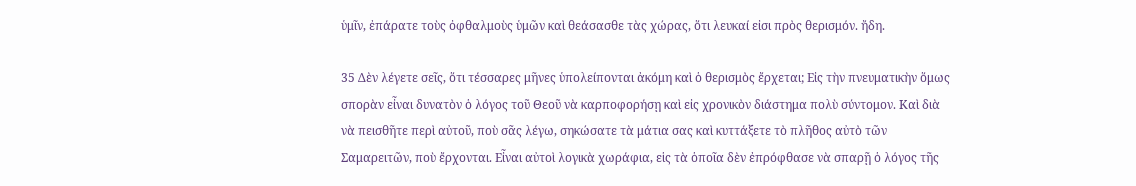ὑμῖν, ἐπάρατε τοὺς ὀφθαλμοὺς ὑμῶν καὶ θεάσασθε τὰς χώρας, ὅτι λευκαί εἰσι πρὸς θερισμόν. ἤδη.

35 Δὲν λέγετε σεῖς, ὅτι τέσσαρες μῆνες ὑπολείπονται ἀκόμη καὶ ὁ θερισμὸς ἔρχεται; Εἰς τὴν πνευματικὴν ὅμως σπορὰν εἶναι δυνατὸν ὁ λόγος τοῦ Θεοῦ νὰ καρποφορήσῃ καὶ εἰς χρονικὸν διάστημα πολὺ σύντομον. Καὶ διὰ νὰ πεισθῆτε περὶ αὐτοῦ, ποὺ σᾶς λέγω, σηκώσατε τὰ μάτια σας καὶ κυττάξετε τὸ πλῆθος αὐτὸ τῶν Σαμαρειτῶν, ποὺ ἔρχονται. Εἶναι αὐτοὶ λογικὰ χωράφια, εἱς τὰ ὁποῖα δὲν ἐπρόφθασε νὰ σπαρῇ ὁ λόγος τῆς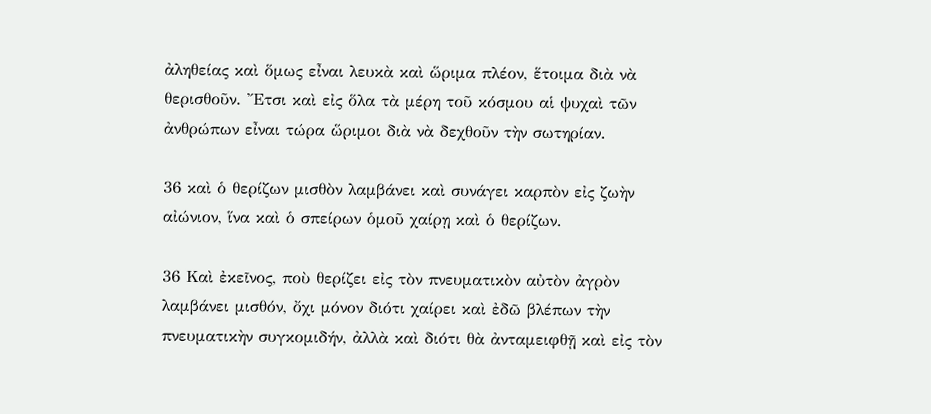ἀληθείας καὶ ὅμως εἶναι λευκὰ καὶ ὥριμα πλέον, ἕτοιμα διὰ νὰ θερισθοῦν. Ἔτσι καὶ εἰς ὅλα τὰ μέρη τοῦ κόσμου αἱ ψυχαὶ τῶν ἀνθρώπων εἶναι τώρα ὥριμοι διὰ νὰ δεχθοῦν τὴν σωτηρίαν.

36 καὶ ὁ θερίζων μισθὸν λαμβάνει καὶ συνάγει καρπὸν εἰς ζωὴν αἰώνιον, ἵνα καὶ ὁ σπείρων ὁμοῦ χαίρῃ καὶ ὁ θερίζων.

36 Καὶ ἐκεῖνος, ποὺ θερίζει εἰς τὸν πνευματικὸν αὐτὸν ἀγρὸν λαμβάνει μισθόν, ὄχι μόνον διότι χαίρει καὶ ἐδῶ βλέπων τὴν πνευματικὴν συγκομιδήν, ἀλλὰ καὶ διότι θὰ ἀνταμειφθῇ καὶ εἰς τὸν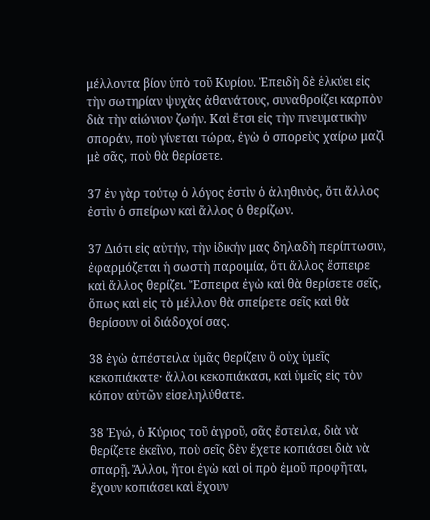μέλλοντα βίον ὑπὸ τοῦ Κυρίου. Ἐπειδὴ δὲ ἑλκύει εἰς τὴν σωτηρίαν ψυχὰς ἀθανάτους, συναθροίζει καρπὸν διὰ τὴν αἰώνιον ζωήν. Καὶ ἔτσι εἰς τὴν πνευματικὴν σποράν, ποὺ γίνεται τώρα, ἐγὼ ὁ σπορεὺς χαίρω μαζὶ μὲ σᾶς, ποὺ θὰ θερίσετε.

37 ἐν γὰρ τούτῳ ὁ λόγος ἐστὶν ὁ ἀληθινὸς, ὅτι ἄλλος ἐστὶν ὁ σπείρων καὶ ἄλλος ὁ θερίζων.

37 Διότι εἰς αὐτήν, τὴν ἰδικήν μας δηλαδὴ περίπτωσιν, ἐφαρμόζεται ἡ σωστὴ παροιμία, ὅτι ἄλλος ἔσπειρε καὶ ἄλλος θερίζει. Ἔσπειρα ἐγὼ καὶ θὰ θερίσετε σεῖς, ὅπως καὶ εἰς τὸ μέλλον θὰ σπείρετε σεῖς καὶ θὰ θερίσουν οἱ διάδοχοί σας.

38 ἐγὼ ἀπέστειλα ὑμᾶς θερίζειν ὃ οὐχ ὑμεῖς κεκοπιάκατε· ἄλλοι κεκοπιάκασι, καὶ ὑμεῖς εἰς τὸν κόπον αὐτῶν εἰσεληλύθατε.

38 Ἐγώ, ὁ Κύριος τοῦ ἀγροῦ, σᾶς ἔστειλα, διὰ νὰ θερίζετε ἐκεῖνο, ποὺ σεῖς δὲν ἔχετε κοπιάσει διὰ νὰ σπαρῇ. Ἄλλοι, ἤτοι ἐγὼ καὶ οἱ πρὸ ἐμοῦ προφῆται, ἔχουν κοπιάσει καὶ ἔχουν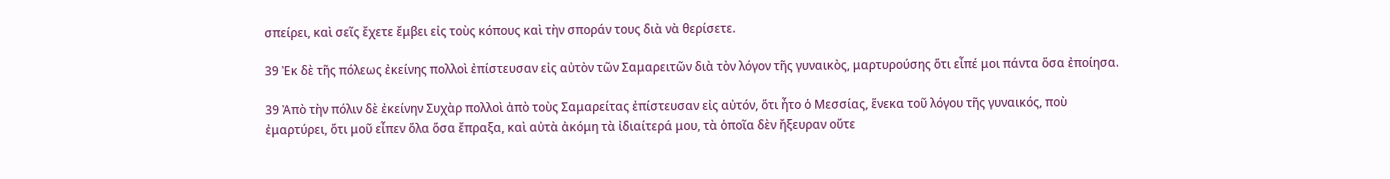σπείρει, καὶ σεῖς ἔχετε ἔμβει εἰς τοὺς κόπους καὶ τὴν σποράν τους διὰ νὰ θερίσετε.

39 Ἐκ δὲ τῆς πόλεως ἐκείνης πολλοὶ ἐπίστευσαν εἰς αὐτὸν τῶν Σαμαρειτῶν διὰ τὸν λόγον τῆς γυναικὸς, μαρτυρούσης ὅτι εἶπέ μοι πάντα ὅσα ἐποίησα.

39 Ἀπὸ τὴν πόλιν δὲ ἐκείνην Συχὰρ πολλοὶ ἀπὸ τοὺς Σαμαρείτας ἐπίστευσαν εἰς αὐτόν, ὅτι ἦτο ὁ Μεσσίας, ἕνεκα τοῦ λόγου τῆς γυναικός, ποὺ ἐμαρτύρει, ὅτι μοῦ εἶπεν ὅλα ὅσα ἔπραξα, καὶ αὐτὰ ἀκόμη τὰ ἰδιαίτερά μου, τὰ ὁποῖα δὲν ἤξευραν οὔτε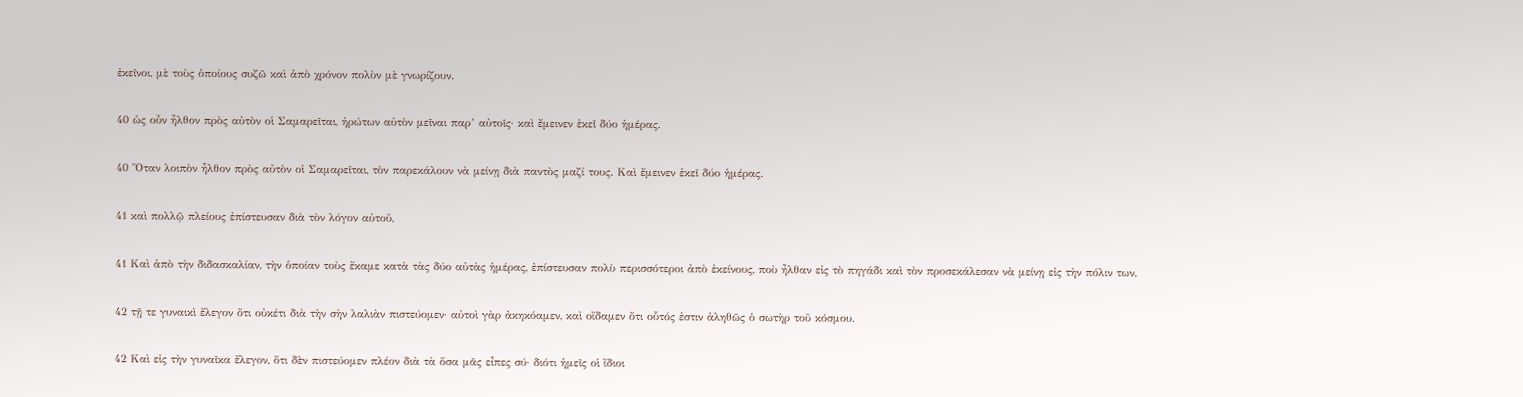ἐκεῖνοι, μὲ τοὺς ὁποίους συζῶ καὶ ἀπὸ χρόνον πολὺν μὲ γνωρίζουν.

40 ὡς οὖν ἦλθον πρὸς αὐτὸν οἱ Σαμαρεῖται, ἠρώτων αὐτὸν μεῖναι παρ’ αὐτοῖς· καὶ ἔμεινεν ἐκεῖ δύο ἡμέρας.

40 Ὅταν λοιπὸν ἦλθον πρὸς αὐτὸν οἱ Σαμαρεῖται, τὸν παρεκάλουν νὰ μείνῃ διὰ παντὸς μαζί τους. Καὶ ἔμεινεν ἐκεῖ δύο ἡμέρας.

41 καὶ πολλῷ πλείους ἐπίστευσαν διὰ τὸν λόγον αὐτοῦ,

41 Καὶ ἀπὸ τὴν διδασκαλίαν, τὴν ὁποίαν τοὺς ἔκαμε κατὰ τὰς δύο αὐτὰς ἡμέρας, ἐπίστευσαν πολὺ περισσότεροι ἀπὸ ἐκείνους, ποὺ ἦλθαν εἰς τὸ πηγάδι καὶ τὸν προσεκάλεσαν νὰ μείνῃ εἰς τὴν πόλιν των.

42 τῇ τε γυναικὶ ἔλεγον ὅτι οὐκέτι διὰ τὴν σὴν λαλιὰν πιστεύομεν· αὐτοὶ γὰρ ἀκηκόαμεν, καὶ οἴδαμεν ὅτι οὗτός ἐστιν ἀληθῶς ὁ σωτὴρ τοῦ κόσμου.

42 Καὶ εἰς τὴν γυναῖκα ἔλεγον, ὅτι δὲν πιστεύομεν πλέον διὰ τὰ ὅσα μᾶς εἶπες σύ· διότι ἡμεῖς οἱ ἴδιοι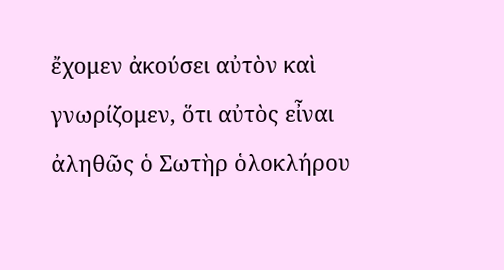ἔχομεν ἀκούσει αὐτὸν καὶ γνωρίζομεν, ὅτι αὐτὸς εἶναι ἀληθῶς ὁ Σωτὴρ ὁλοκλήρου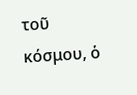τοῦ κόσμου, ὁ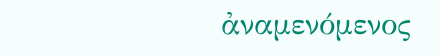ἀναμενόμενος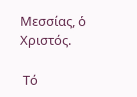Μεσσίας, ὁ Χριστός.

 Τό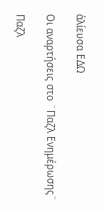ἁλίευσα ΕΔΩ

Οι αναρτήσεις στο ¨Παζλ Ενημέρωσης¨

Παζλ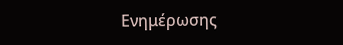Ενημέρωσης